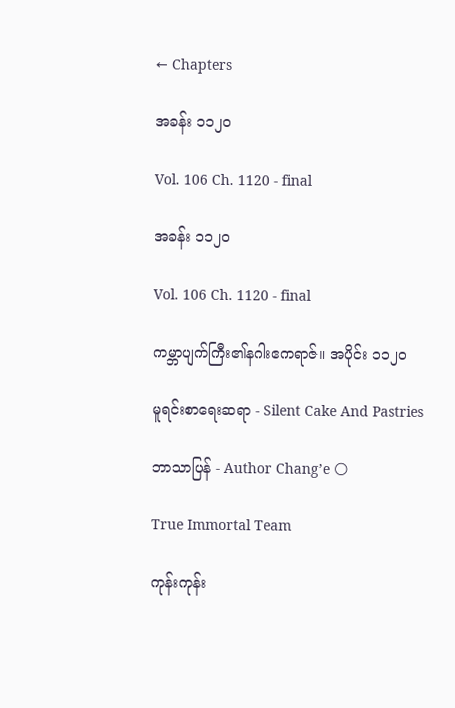← Chapters

အခန်း ၁၁၂၀

Vol. 106 Ch. 1120 - final

အခန်း ၁၁၂၀

Vol. 106 Ch. 1120 - final

ကမ္ဘာပျက်ကြီး၏နဂါးဧကရာဇ်။ အပိုင်း ၁၁၂၀

မူရင်းစာရေးဆရာ - Silent Cake And Pastries

ဘာသာပြန် - Author Chang’e 🌕

True Immortal Team

ကုန်းကုန်း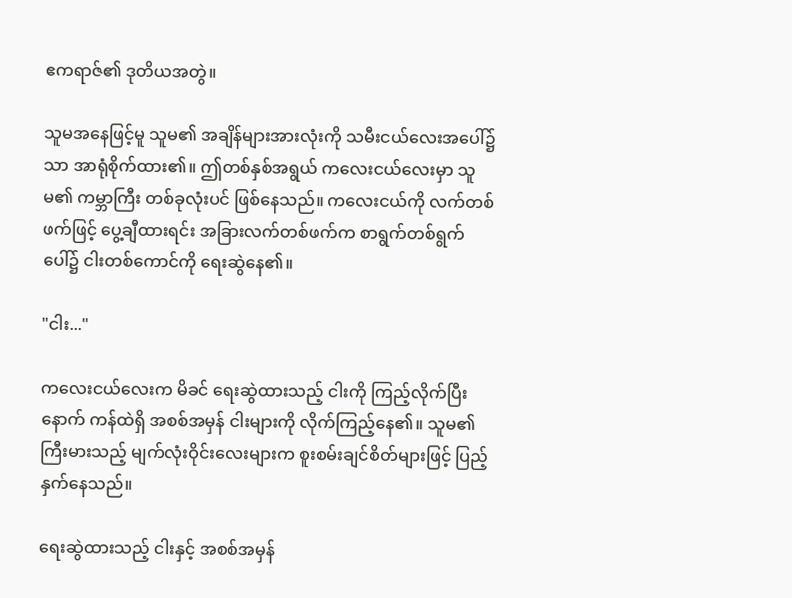ဧကရာဇ်၏ ဒုတိယအတွဲ။

သူမအနေဖြင့်မူ သူမ၏ အချိန်များအားလုံးကို သမီးငယ်လေးအပေါ်၌သာ အာရုံစိုက်ထား၏။ ဤတစ်နှစ်အရွယ် ကလေးငယ်လေးမှာ သူမ၏ ကမ္ဘာကြီး တစ်ခုလုံးပင် ဖြစ်နေသည်။ ကလေးငယ်ကို လက်တစ်ဖက်ဖြင့် ပွေ့ချီထားရင်း အခြားလက်တစ်ဖက်က စာရွက်တစ်ရွက်ပေါ်၌ ငါးတစ်ကောင်ကို ရေးဆွဲနေ၏။

"ငါး..."

ကလေးငယ်လေးက မိခင် ရေးဆွဲထားသည့် ငါးကို ကြည့်လိုက်ပြီးနောက် ကန်ထဲရှိ အစစ်အမှန် ငါးများကို လိုက်ကြည့်နေ၏။ သူမ၏ ကြီးမားသည့် မျက်လုံးဝိုင်းလေးများက စူးစမ်းချင်စိတ်များဖြင့် ပြည့်နှက်နေသည်။

ရေးဆွဲထားသည့် ငါးနှင့် အစစ်အမှန်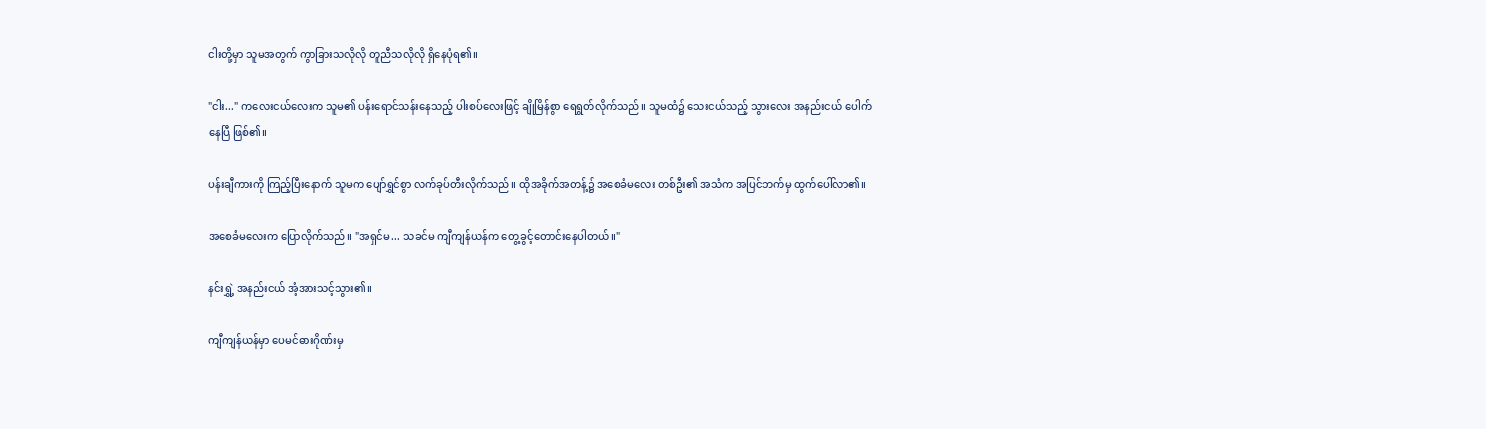ငါးတို့မှာ သူမအတွက် ကွာခြားသလိုလို တူညီသလိုလို ရှိနေပုံရ၏။

"ငါး..." ကလေးငယ်လေးက သူမ၏ ပန်းရောင်သန်းနေသည့် ပါးစပ်လေးဖြင့် ချိုမြိန်စွာ ရေရွတ်လိုက်သည်။ သူမထံ၌ သေးငယ်သည့် သွားလေး အနည်းငယ် ပေါက်နေပြီ ဖြစ်၏။

ပန်းချီကားကို ကြည့်ပြီးနောက် သူမက ပျော်ရွှင်စွာ လက်ခုပ်တီးလိုက်သည်။ ထိုအခိုက်အတန့်၌ အစေခံမလေး တစ်ဦး၏ အသံက အပြင်ဘက်မှ ထွက်ပေါ်လာ၏။

အစေခံမလေးက ပြောလိုက်သည်။ "အရှင်မ... သခင်မ ကျီကျန်ယန်က တွေ့ခွင့်တောင်းနေပါတယ်။"

နင်းရွှဲ့ အနည်းငယ် အံ့အားသင့်သွား၏။

ကျီကျန်ယန်မှာ ပေမင်ဓားဂိုဏ်းမှ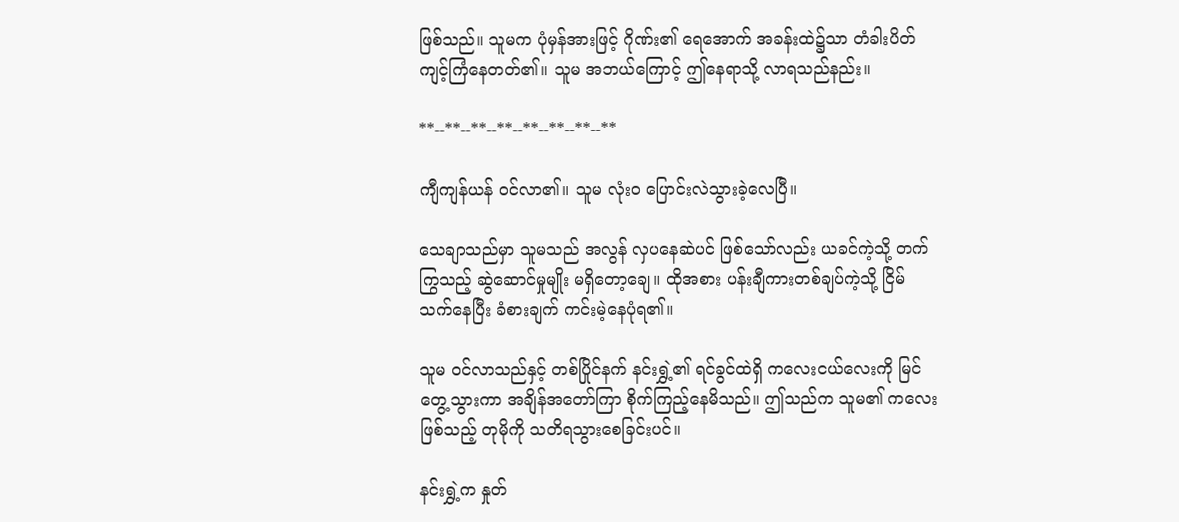ဖြစ်သည်။ သူမက ပုံမှန်အားဖြင့် ဂိုဏ်း၏ ရေအောက် အခန်းထဲ၌သာ တံခါးပိတ် ကျင့်ကြံနေတတ်၏။ သူမ အဘယ်ကြောင့် ဤနေရာသို့ လာရသည်နည်း။

**--**--**--**--**--**--**--**

ကျီကျန်ယန် ဝင်လာ၏။ သူမ လုံးဝ ပြောင်းလဲသွားခဲ့လေပြီ။

သေချာသည်မှာ သူမသည် အလွန် လှပနေဆဲပင် ဖြစ်သော်လည်း ယခင်ကဲ့သို့ တက်ကြွသည့် ဆွဲဆောင်မှုမျိုး မရှိတော့ချေ။ ထိုအစား ပန်းချီကားတစ်ချပ်ကဲ့သို့ ငြိမ်သက်နေပြီး ခံစားချက် ကင်းမဲ့နေပုံရ၏။

သူမ ဝင်လာသည်နှင့် တစ်ပြိုင်နက် နင်းရွှဲ့၏ ရင်ခွင်ထဲရှိ ကလေးငယ်လေးကို မြင်တွေ့သွားကာ အချိန်အတော်ကြာ စိုက်ကြည့်နေမိသည်။ ဤသည်က သူမ၏ ကလေးဖြစ်သည့် တုမိုကို သတိရသွားစေခြင်းပင်။

နင်းရွှဲ့က နှုတ်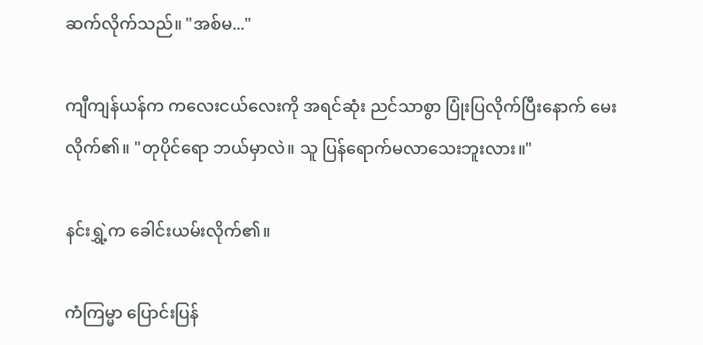ဆက်လိုက်သည်။ "အစ်မ..."

ကျီကျန်ယန်က ကလေးငယ်လေးကို အရင်ဆုံး ညင်သာစွာ ပြုံးပြလိုက်ပြီးနောက် မေးလိုက်၏။ "တုပိုင်ရော ဘယ်မှာလဲ။ သူ ပြန်ရောက်မလာသေးဘူးလား။"

နင်းရွှဲ့က ခေါင်းယမ်းလိုက်၏။

ကံကြမ္မာ ပြောင်းပြန်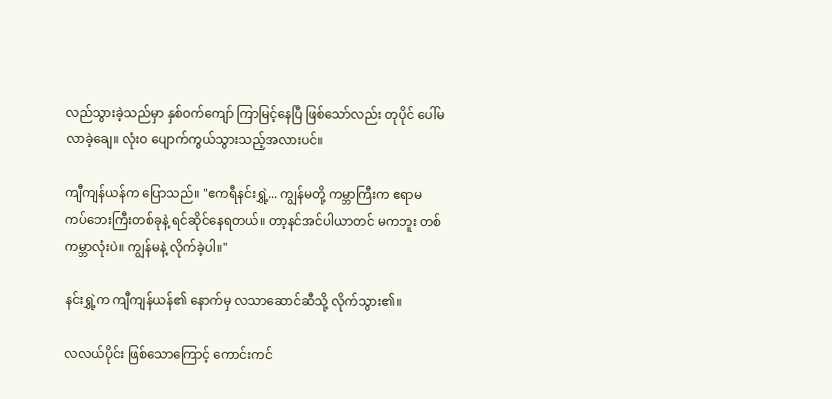လည်သွားခဲ့သည်မှာ နှစ်ဝက်ကျော် ကြာမြင့်နေပြီ ဖြစ်သော်လည်း တုပိုင် ပေါ်မလာခဲ့ချေ။ လုံးဝ ပျောက်ကွယ်သွားသည့်အလားပင်။

ကျီကျန်ယန်က ပြောသည်။ "ဧကရီနင်းရွှဲ့... ကျွန်မတို့ ကမ္ဘာကြီးက ဧရာမ ကပ်ဘေးကြီးတစ်ခုနဲ့ ရင်ဆိုင်နေရတယ်။ တာ့နင်အင်ပါယာတင် မကဘူး တစ်ကမ္ဘာလုံးပဲ။ ကျွန်မနဲ့ လိုက်ခဲ့ပါ။"

နင်းရွှဲ့က ကျီကျန်ယန်၏ နောက်မှ လသာဆောင်ဆီသို့ လိုက်သွား၏။

လလယ်ပိုင်း ဖြစ်သောကြောင့် ကောင်းကင်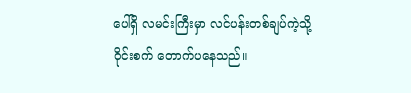ပေါ်ရှိ လမင်းကြီးမှာ လင်ပန်းတစ်ချပ်ကဲ့သို့ ဝိုင်းစက် တောက်ပနေသည်။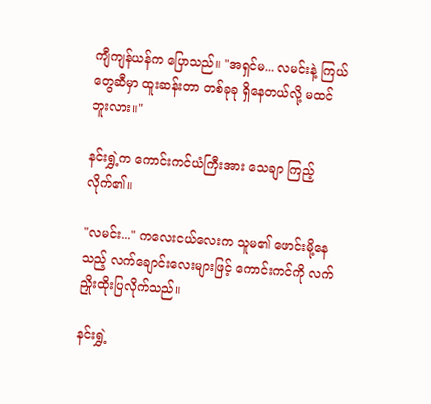ကျီကျန်ယန်က ပြောသည်။ "အရှင်မ... လမင်းနဲ့ ကြယ်တွေဆီမှာ ထူးဆန်းတာ တစ်ခုခု ရှိနေတယ်လို့ မထင်ဘူးလား။"

နင်းရွှဲ့က ကောင်းကင်ယံကြီးအား သေချာ ကြည့်လိုက်၏။

"လမင်း..." ကလေးငယ်လေးက သူမ၏ ဖောင်းမို့နေသည့် လက်ချောင်းလေးများဖြင့် ကောင်းကင်ကို လက်ညှိုးထိုးပြလိုက်သည်။

နင်းရွှဲ့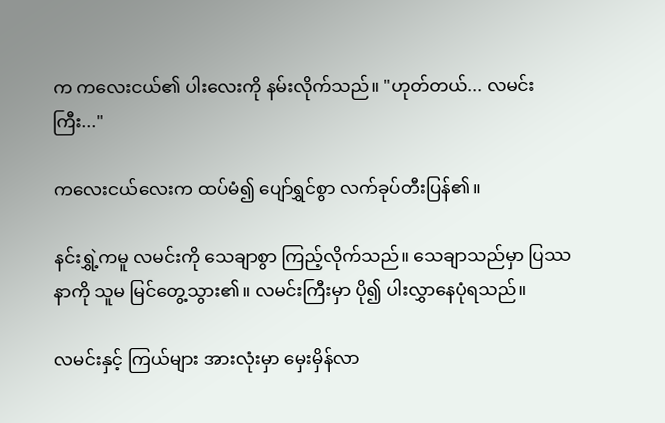က ကလေးငယ်၏ ပါးလေးကို နမ်းလိုက်သည်။ "ဟုတ်တယ်... လမင်းကြီး..."

ကလေးငယ်လေးက ထပ်မံ၍ ပျော်ရွှင်စွာ လက်ခုပ်တီးပြန်၏။

နင်းရွှဲ့ကမူ လမင်းကို သေချာစွာ ကြည့်လိုက်သည်။ သေချာသည်မှာ ပြဿနာကို သူမ မြင်တွေ့သွား၏။ လမင်းကြီးမှာ ပို၍ ပါးလွှာနေပုံရသည်။

လမင်းနှင့် ကြယ်များ အားလုံးမှာ မှေးမှိန်လာ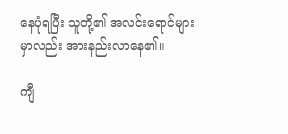နေပုံရပြီး သူတို့၏ အလင်းရောင်များမှာလည်း အားနည်းလာနေ၏။

ကျီ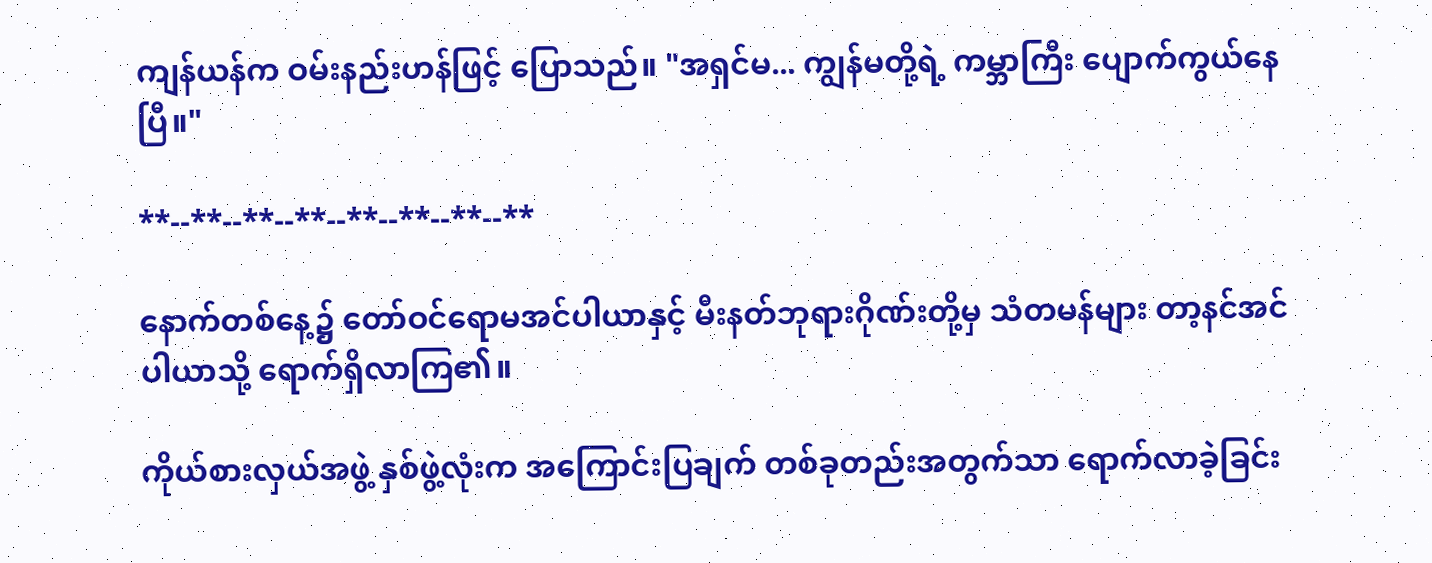ကျန်ယန်က ဝမ်းနည်းဟန်ဖြင့် ပြောသည်။ "အရှင်မ... ကျွန်မတို့ရဲ့ ကမ္ဘာကြီး ပျောက်ကွယ်နေပြီ။"

**--**--**--**--**--**--**--**

နောက်တစ်နေ့၌ တော်ဝင်ရောမအင်ပါယာနှင့် မီးနတ်ဘုရားဂိုဏ်းတို့မှ သံတမန်များ တာ့နင်အင်ပါယာသို့ ရောက်ရှိလာကြ၏။

ကိုယ်စားလှယ်အဖွဲ့ နှစ်ဖွဲ့လုံးက အကြောင်းပြချက် တစ်ခုတည်းအတွက်သာ ရောက်လာခဲ့ခြင်း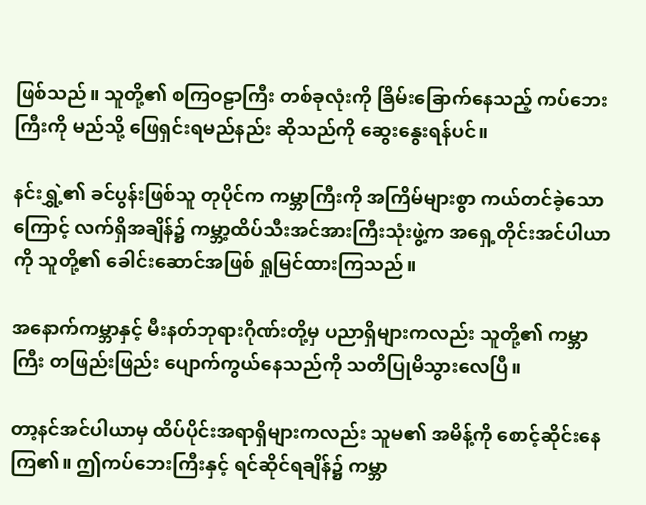ဖြစ်သည်။ သူတို့၏ စကြဝဠာကြီး တစ်ခုလုံးကို ခြိမ်းခြောက်နေသည့် ကပ်ဘေးကြီးကို မည်သို့ ဖြေရှင်းရမည်နည်း ဆိုသည်ကို ဆွေးနွေးရန်ပင်။

နင်းရွှဲ့၏ ခင်ပွန်းဖြစ်သူ တုပိုင်က ကမ္ဘာကြီးကို အကြိမ်များစွာ ကယ်တင်ခဲ့သောကြောင့် လက်ရှိအချိန်၌ ကမ္ဘာ့ထိပ်သီးအင်အားကြီးသုံးဖွဲ့က အရှေ့တိုင်းအင်ပါယာကို သူတို့၏ ခေါင်းဆောင်အဖြစ် ရှုမြင်ထားကြသည်။

အနောက်ကမ္ဘာနှင့် မီးနတ်ဘုရားဂိုဏ်းတို့မှ ပညာရှိများကလည်း သူတို့၏ ကမ္ဘာကြီး တဖြည်းဖြည်း ပျောက်ကွယ်နေသည်ကို သတိပြုမိသွားလေပြီ။

တာ့နင်အင်ပါယာမှ ထိပ်ပိုင်းအရာရှိများကလည်း သူမ၏ အမိန့်ကို စောင့်ဆိုင်းနေကြ၏။ ဤကပ်ဘေးကြီးနှင့် ရင်ဆိုင်ရချိန်၌ ကမ္ဘာ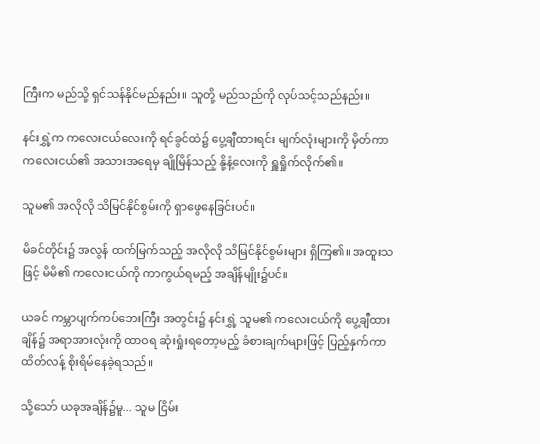ကြီးက မည်သို့ ရှင်သန်နိုင်မည်နည်း။ သူတို့ မည်သည်ကို လုပ်သင့်သည်နည်း။

နင်းရွှဲ့က ကလေးငယ်လေးကို ရင်ခွင်ထဲ၌ ပွေ့ချီထားရင်း မျက်လုံးများကို မှိတ်ကာ ကလေးငယ်၏ အသားအရေမှ ချိုမြိန်သည့် နို့နံ့လေးကို ရှူရှိုက်လိုက်၏။

သူမ၏ အလိုလို သိမြင်နိုင်စွမ်းကို ရှာဖွေနေခြင်းပင်။

မိခင်တိုင်း၌ အလွန် ထက်မြက်သည့် အလိုလို သိမြင်နိုင်စွမ်းများ ရှိကြ၏။ အထူးသဖြင့် မိမိ၏ ကလေးငယ်ကို ကာကွယ်ရမည့် အချိန်မျိုး၌ပင်။

ယခင် ကမ္ဘာပျက်ကပ်ဘေးကြီး အတွင်း၌ နင်းရွှဲ့ သူမ၏ ကလေးငယ်ကို ပွေ့ချီထားချိန်၌ အရာအားလုံးကို ထာဝရ ဆုံးရှုံးရတော့မည့် ခံစားချက်များဖြင့် ပြည့်နှက်ကာ ထိတ်လန့် စိုးရိမ်နေခဲ့ရသည်။

သို့သော် ယခုအချိန်၌မူ... သူမ ငြိမ်း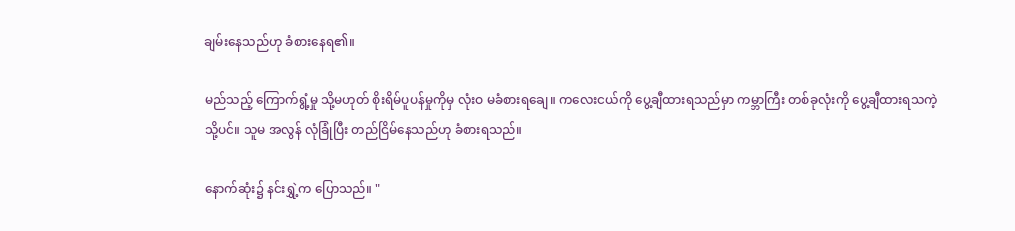ချမ်းနေသည်ဟု ခံစားနေရ၏။

မည်သည့် ကြောက်ရွံ့မှု သို့မဟုတ် စိုးရိမ်ပူပန်မှုကိုမှ လုံးဝ မခံစားရချေ။ ကလေးငယ်ကို ပွေ့ချီထားရသည်မှာ ကမ္ဘာကြီး တစ်ခုလုံးကို ပွေ့ချီထားရသကဲ့သို့ပင်။ သူမ အလွန် လုံခြုံပြီး တည်ငြိမ်နေသည်ဟု ခံစားရသည်။

နောက်ဆုံး၌ နင်းရွှဲ့က ပြောသည်။ "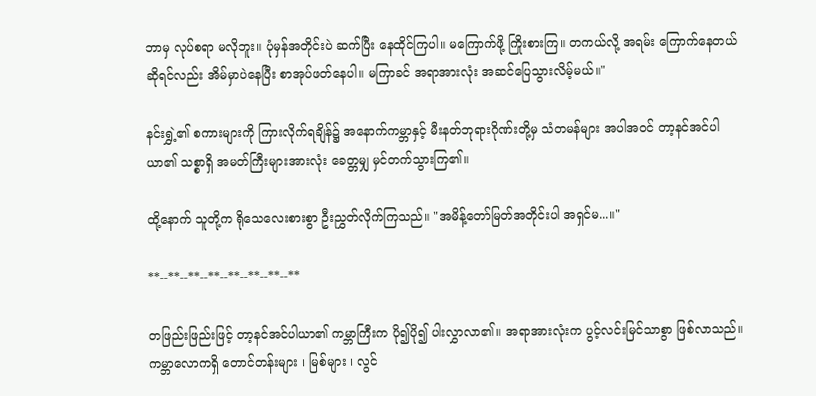ဘာမှ လုပ်စရာ မလိုဘူး။ ပုံမှန်အတိုင်းပဲ ဆက်ပြီး နေထိုင်ကြပါ။ မကြောက်ဖို့ ကြိုးစားကြ။ တကယ်လို့ အရမ်း ကြောက်နေတယ် ဆိုရင်လည်း အိမ်မှာပဲနေပြီး စာအုပ်ဖတ်နေပါ။ မကြာခင် အရာအားလုံး အဆင်ပြေသွားလိမ့်မယ်။"

နင်းရွှဲ့၏ စကားများကို ကြားလိုက်ရချိန်၌ အနောက်ကမ္ဘာနှင့် မီးနတ်ဘုရားဂိုဏ်းတို့မှ သံတမန်များ အပါအဝင် တာ့နင်အင်ပါယာ၏ သစ္စာရှိ အမတ်ကြီးများအားလုံး ခေတ္တမျှ မှင်တက်သွားကြ၏။

ထို့နောက် သူတို့က ရိုသေလေးစားစွာ ဦးညွှတ်လိုက်ကြသည်။ "အမိန့်တော်မြတ်အတိုင်းပါ အရှင်မ...။"

**--**--**--**--**--**--**--**

တဖြည်းဖြည်းဖြင့် တာ့နင်အင်ပါယာ၏ ကမ္ဘာကြီးက ပို၍ပို၍ ပါးလွှာလာ၏။ အရာအားလုံးက ပွင့်လင်းမြင်သာစွာ ဖြစ်လာသည်။ ကမ္ဘာလောကရှိ တောင်တန်းများ ၊ မြစ်များ ၊ လွင်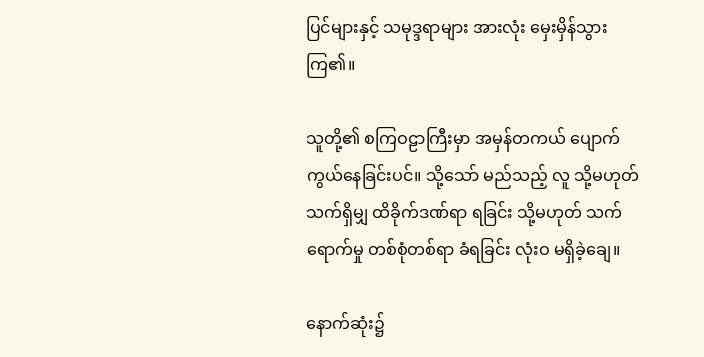ပြင်များနှင့် သမုဒ္ဒရာများ အားလုံး မှေးမှိန်သွားကြ၏။

သူတို့၏ စကြဝဠာကြီးမှာ အမှန်တကယ် ပျောက်ကွယ်နေခြင်းပင်။ သို့သော် မည်သည့် လူ သို့မဟုတ် သက်ရှိမျှ ထိခိုက်ဒဏ်ရာ ရခြင်း သို့မဟုတ် သက်ရောက်မှု တစ်စုံတစ်ရာ ခံရခြင်း လုံးဝ မရှိခဲ့ချေ။

နောက်ဆုံး၌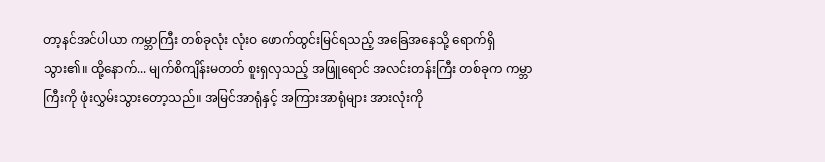တာ့နင်အင်ပါယာ ကမ္ဘာကြီး တစ်ခုလုံး လုံးဝ ဖောက်ထွင်းမြင်ရသည့် အခြေအနေသို့ ရောက်ရှိသွား၏။ ထို့နောက်... မျက်စိကျိန်းမတတ် စူးရှလှသည့် အဖြူရောင် အလင်းတန်းကြီး တစ်ခုက ကမ္ဘာကြီးကို ဖုံးလွှမ်းသွားတော့သည်။ အမြင်အာရုံနှင့် အကြားအာရုံများ အားလုံးကို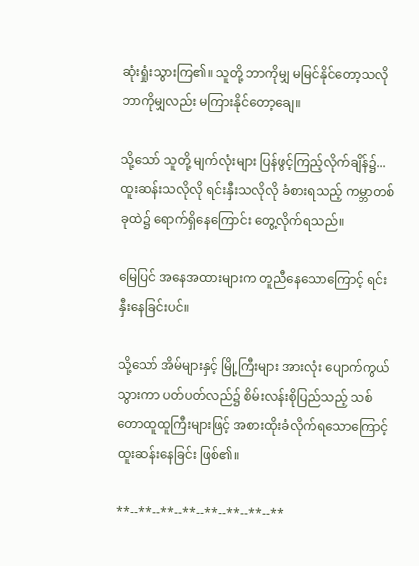ဆုံးရှုံးသွားကြ၏။ သူတို့ ဘာကိုမျှ မမြင်နိုင်တော့သလို ဘာကိုမျှလည်း မကြားနိုင်တော့ချေ။

သို့သော် သူတို့ မျက်လုံးများ ပြန်ဖွင့်ကြည့်လိုက်ချိန်၌... ထူးဆန်းသလိုလို ရင်းနှီးသလိုလို ခံစားရသည့် ကမ္ဘာတစ်ခုထဲ၌ ရောက်ရှိနေကြောင်း တွေ့လိုက်ရသည်။

မြေပြင် အနေအထားများက တူညီနေသောကြောင့် ရင်းနှီးနေခြင်းပင်။

သို့သော် အိမ်များနှင့် မြို့ကြီးများ အားလုံး ပျောက်ကွယ်သွားကာ ပတ်ပတ်လည်၌ စိမ်းလန်းစိုပြည်သည့် သစ်တောထူထူကြီးများဖြင့် အစားထိုးခံလိုက်ရသောကြောင့် ထူးဆန်းနေခြင်း ဖြစ်၏။

**--**--**--**--**--**--**--**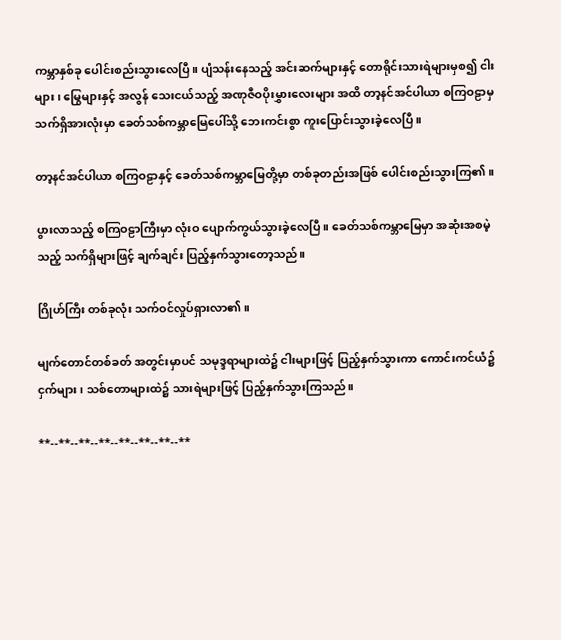ကမ္ဘာနှစ်ခု ပေါင်းစည်းသွားလေပြီ။ ပျံသန်းနေသည့် အင်းဆက်များနှင့် တောရိုင်းသားရဲများမှစ၍ ငါးများ ၊ မြွေများနှင့် အလွန် သေးငယ်သည့် အဏုဇီဝပိုးမွှားလေးများ အထိ တာ့နင်အင်ပါယာ စကြဝဠာမှ သက်ရှိအားလုံးမှာ ခေတ်သစ်ကမ္ဘာမြေပေါ်သို့ ဘေးကင်းစွာ ကူးပြောင်းသွားခဲ့လေပြီ။

တာ့နင်အင်ပါယာ စကြဝဠာနှင့် ခေတ်သစ်ကမ္ဘာမြေတို့မှာ တစ်ခုတည်းအဖြစ် ပေါင်းစည်းသွားကြ၏။

ပွားလာသည့် စကြဝဠာကြီးမှာ လုံးဝ ပျောက်ကွယ်သွားခဲ့လေပြီ။ ခေတ်သစ်ကမ္ဘာမြေမှာ အဆုံးအစမဲ့သည့် သက်ရှိများဖြင့် ချက်ချင်း ပြည့်နှက်သွားတော့သည်။

ဂြိုဟ်ကြီး တစ်ခုလုံး သက်ဝင်လှုပ်ရှားလာ၏။

မျက်တောင်တစ်ခတ် အတွင်းမှာပင် သမုဒ္ဒရာများထဲ၌ ငါးများဖြင့် ပြည့်နှက်သွားကာ ကောင်းကင်ယံ၌ ငှက်များ ၊ သစ်တောများထဲ၌ သားရဲများဖြင့် ပြည့်နှက်သွားကြသည်။

**--**--**--**--**--**--**--**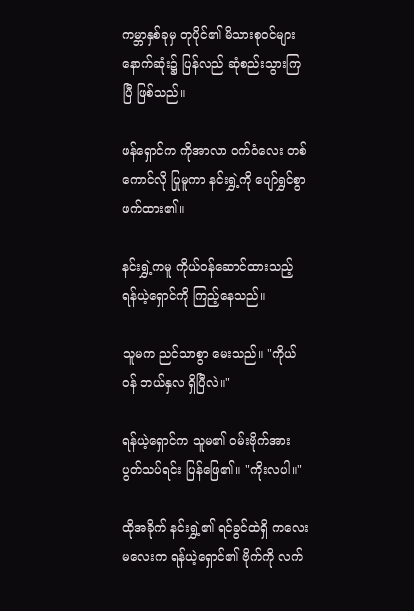ကမ္ဘာနှစ်ခုမှ တုပိုင်၏ မိသားစုဝင်များ နောက်ဆုံး၌ ပြန်လည် ဆုံစည်းသွားကြပြီ ဖြစ်သည်။

ဖန်ရှောင်က ကိုအာလာ ဝက်ဝံလေး တစ်ကောင်လို ပြုမူကာ နင်းရွှဲ့ကို ပျော်ရွှင်စွာ ဖက်ထား၏။

နင်းရွှဲ့ကမူ ကိုယ်ဝန်ဆောင်ထားသည့် ရန်ယဲ့ရှောင်ကို ကြည့်နေသည်။

သူမက ညင်သာစွာ မေးသည်။ "ကိုယ်ဝန် ဘယ်နှလ ရှိပြီလဲ။"

ရန်ယဲ့ရှောင်က သူမ၏ ဝမ်းဗိုက်အား ပွတ်သပ်ရင်း ပြန်ဖြေ၏။ "ကိုးလပါ။"

ထိုအခိုက် နင်းရွှဲ့၏ ရင်ခွင်ထဲရှိ ကလေးမလေးက ရန်ယဲ့ရှောင်၏ ဗိုက်ကို လက်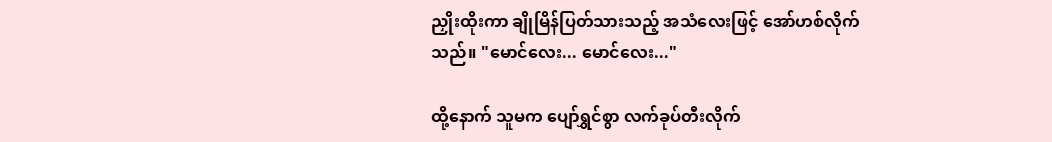ညှိုးထိုးကာ ချိုမြိန်ပြတ်သားသည့် အသံလေးဖြင့် အော်ဟစ်လိုက်သည်။ "မောင်လေး... မောင်လေး..."

ထို့နောက် သူမက ပျော်ရွှင်စွာ လက်ခုပ်တီးလိုက်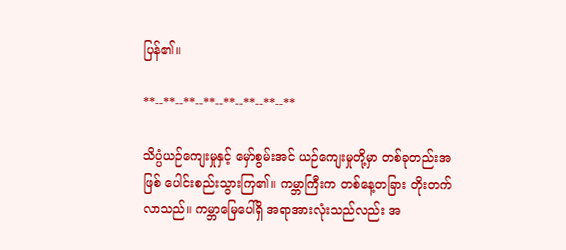ပြန်၏။

**--**--**--**--**--**--**--**

သိပ္ပံယဉ်ကျေးမှုနှင့် မှော်စွမ်းအင် ယဉ်ကျေးမှုတို့မှာ တစ်ခုတည်းအဖြစ် ပေါင်းစည်းသွားကြ၏။ ကမ္ဘာကြီးက တစ်နေ့တခြား တိုးတက်လာသည်။ ကမ္ဘာမြေပေါ်ရှိ အရာအားလုံးသည်လည်း အ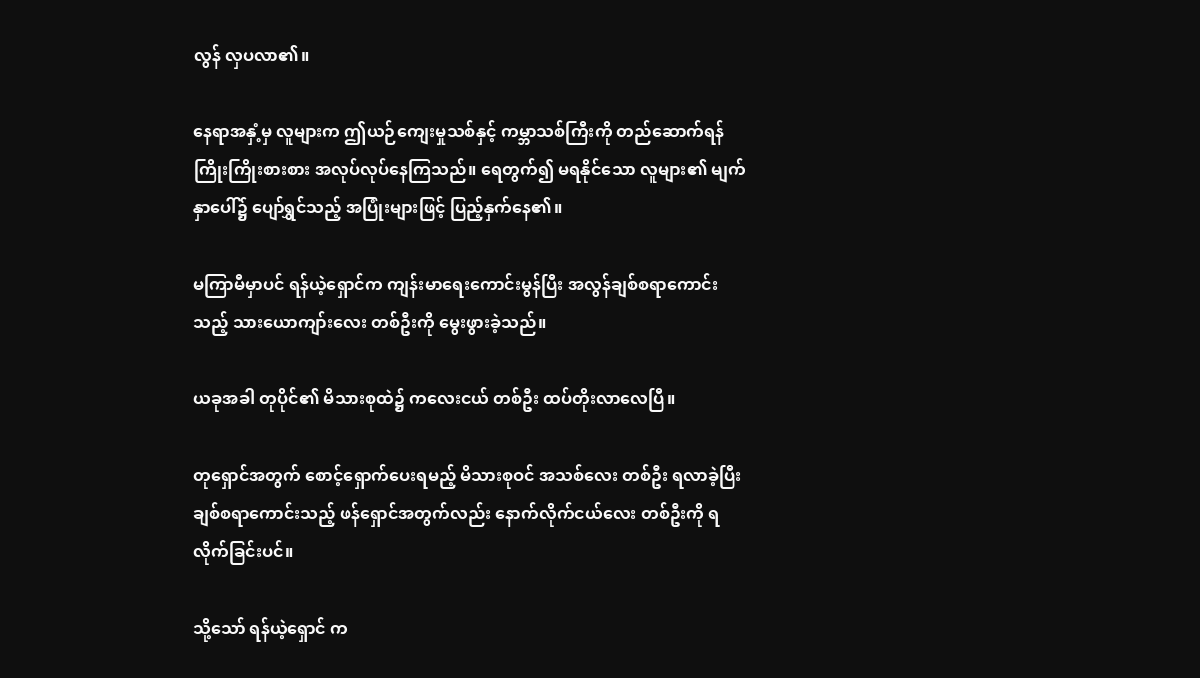လွန် လှပလာ၏။

နေရာအနှံ့မှ လူများက ဤယဉ်ကျေးမှုသစ်နှင့် ကမ္ဘာသစ်ကြီးကို တည်ဆောက်ရန် ကြိုးကြိုးစားစား အလုပ်လုပ်နေကြသည်။ ရေတွက်၍ မရနိုင်သော လူများ၏ မျက်နှာပေါ်၌ ပျော်ရွှင်သည့် အပြုံးများဖြင့် ပြည့်နှက်နေ၏။

မကြာမီမှာပင် ရန်ယဲ့ရှောင်က ကျန်းမာရေးကောင်းမွန်ပြီး အလွန်ချစ်စရာကောင်းသည့် သားယောကျာ်းလေး တစ်ဦးကို မွေးဖွားခဲ့သည်။

ယခုအခါ တုပိုင်၏ မိသားစုထဲ၌ ကလေးငယ် တစ်ဦး ထပ်တိုးလာလေပြီ။

တုရှောင်အတွက် စောင့်ရှောက်ပေးရမည့် မိသားစုဝင် အသစ်လေး တစ်ဦး ရလာခဲ့ပြီး ချစ်စရာကောင်းသည့် ဖန်ရှောင်အတွက်လည်း နောက်လိုက်ငယ်လေး တစ်ဦးကို ရလိုက်ခြင်းပင်။

သို့သော် ရန်ယဲ့ရှောင် က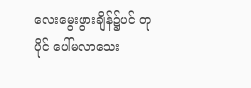လေးမွေးဖွားချိန်၌ပင် တုပိုင် ပေါ်မလာသေး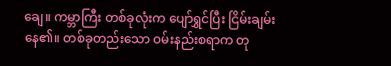ချေ။ ကမ္ဘာကြီး တစ်ခုလုံးက ပျော်ရွှင်ပြီး ငြိမ်းချမ်းနေ၏။ တစ်ခုတည်းသော ဝမ်းနည်းစရာက တု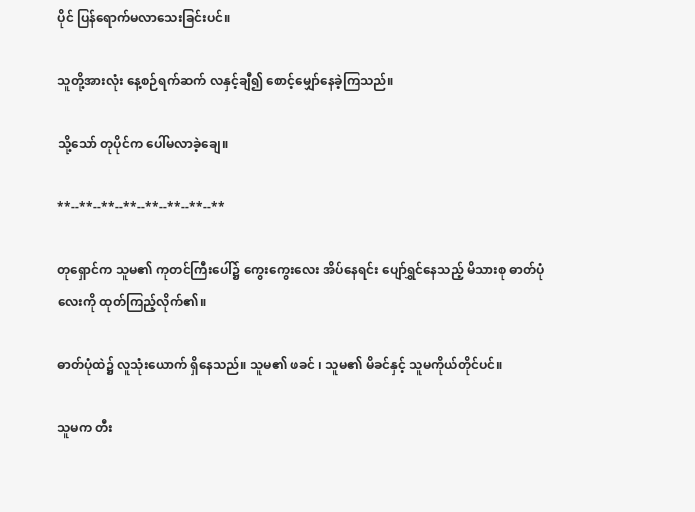ပိုင် ပြန်ရောက်မလာသေးခြင်းပင်။

သူတို့အားလုံး နေ့စဉ်ရက်ဆက် လနှင့်ချီ၍ စောင့်မျှော်နေခဲ့ကြသည်။

သို့သော် တုပိုင်က ပေါ်မလာခဲ့ချေ။

**--**--**--**--**--**--**--**

တုရှောင်က သူမ၏ ကုတင်ကြီးပေါ်၌ ကွေးကွေးလေး အိပ်နေရင်း ပျော်ရွှင်နေသည့် မိသားစု ဓာတ်ပုံလေးကို ထုတ်ကြည့်လိုက်၏။

ဓာတ်ပုံထဲ၌ လူသုံးယောက် ရှိနေသည်။ သူမ၏ ဖခင် ၊ သူမ၏ မိခင်နှင့် သူမကိုယ်တိုင်ပင်။

သူမက တီး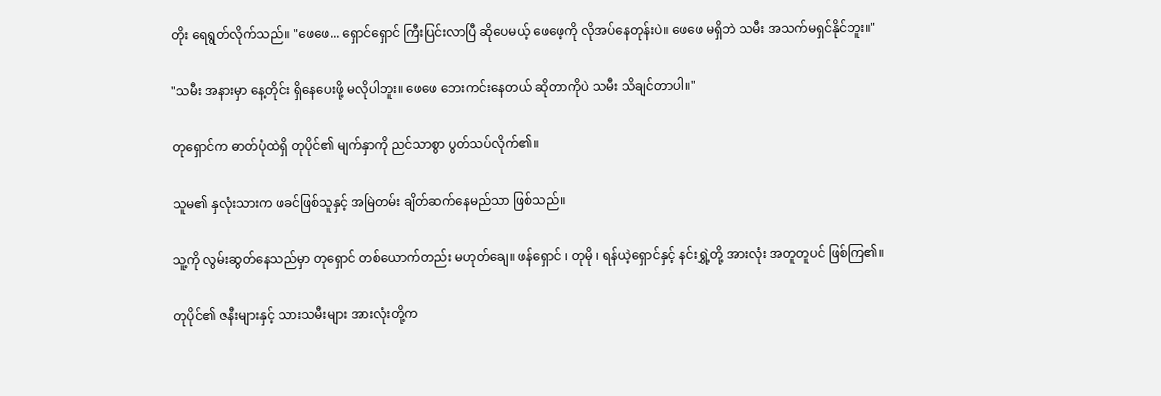တိုး ရေရွတ်လိုက်သည်။ "ဖေဖေ... ရှောင်ရှောင် ကြီးပြင်းလာပြီ ဆိုပေမယ့် ဖေဖေ့ကို လိုအပ်နေတုန်းပဲ။ ဖေဖေ မရှိဘဲ သမီး အသက်မရှင်နိုင်ဘူး။"

"သမီး အနားမှာ နေ့တိုင်း ရှိနေပေးဖို့ မလိုပါဘူး။ ဖေဖေ ဘေးကင်းနေတယ် ဆိုတာကိုပဲ သမီး သိချင်တာပါ။"

တုရှောင်က ဓာတ်ပုံထဲရှိ တုပိုင်၏ မျက်နှာကို ညင်သာစွာ ပွတ်သပ်လိုက်၏။

သူမ၏ နှလုံးသားက ဖခင်ဖြစ်သူနှင့် အမြဲတမ်း ချိတ်ဆက်နေမည်သာ ဖြစ်သည်။

သူ့ကို လွမ်းဆွတ်နေသည်မှာ တုရှောင် တစ်ယောက်တည်း မဟုတ်ချေ။ ဖန်ရှောင် ၊ တုမို ၊ ရန်ယဲ့ရှောင်နှင့် နင်းရွှဲ့တို့ အားလုံး အတူတူပင် ဖြစ်ကြ၏။

တုပိုင်၏ ဇနီးများနှင့် သားသမီးများ အားလုံးတို့က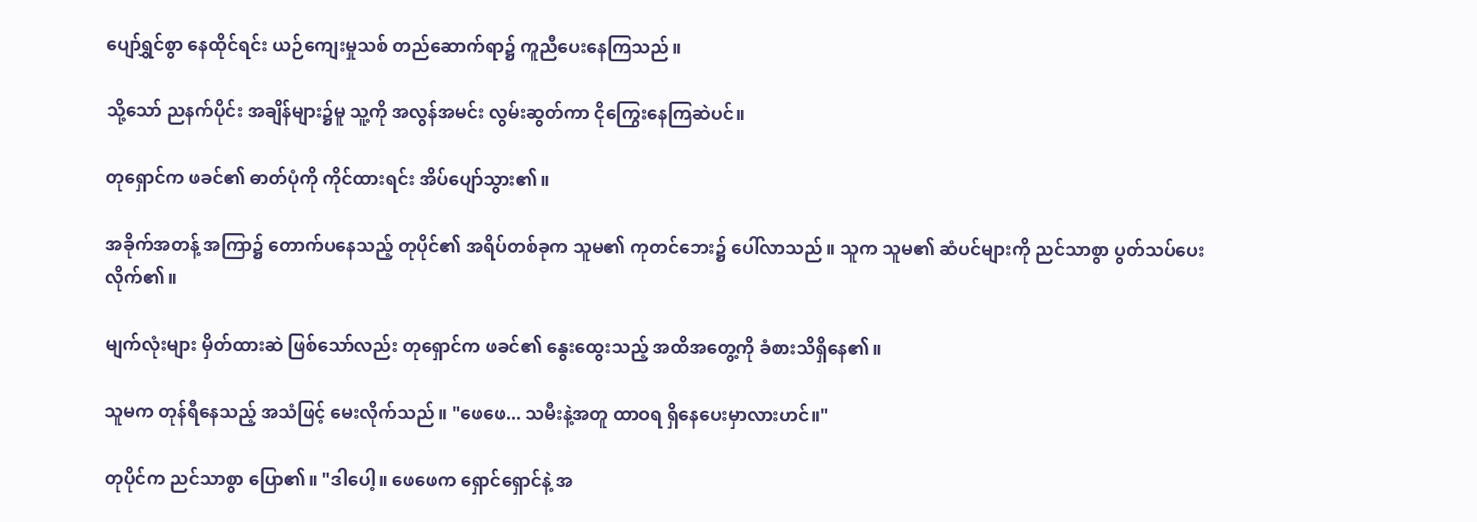ပျော်ရွှင်စွာ နေထိုင်ရင်း ယဉ်ကျေးမှုသစ် တည်ဆောက်ရာ၌ ကူညီပေးနေကြသည်။

သို့သော် ညနက်ပိုင်း အချိန်များ၌မူ သူ့ကို အလွန်အမင်း လွမ်းဆွတ်ကာ ငိုကြွေးနေကြဆဲပင်။

တုရှောင်က ဖခင်၏ ဓာတ်ပုံကို ကိုင်ထားရင်း အိပ်ပျော်သွား၏။

အခိုက်အတန့် အကြာ၌ တောက်ပနေသည့် တုပိုင်၏ အရိပ်တစ်ခုက သူမ၏ ကုတင်ဘေး၌ ပေါ်လာသည်။ သူက သူမ၏ ဆံပင်များကို ညင်သာစွာ ပွတ်သပ်ပေးလိုက်၏။

မျက်လုံးများ မှိတ်ထားဆဲ ဖြစ်သော်လည်း တုရှောင်က ဖခင်၏ နွေးထွေးသည့် အထိအတွေ့ကို ခံစားသိရှိနေ၏။

သူမက တုန်ရီနေသည့် အသံဖြင့် မေးလိုက်သည်။ "ဖေဖေ... သမီးနဲ့အတူ ထာဝရ ရှိနေပေးမှာလားဟင်။"

တုပိုင်က ညင်သာစွာ ပြော၏။ "ဒါပေါ့။ ဖေဖေက ရှောင်ရှောင်နဲ့ အ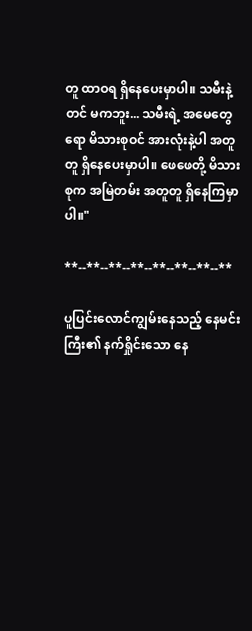တူ ထာဝရ ရှိနေပေးမှာပါ။ သမီးနဲ့တင် မကဘူး... သမီးရဲ့ အမေတွေရော မိသားစုဝင် အားလုံးနဲ့ပါ အတူတူ ရှိနေပေးမှာပါ။ ဖေဖေတို့ မိသားစုက အမြဲတမ်း အတူတူ ရှိနေကြမှာပါ။"

**--**--**--**--**--**--**--**

ပူပြင်းလောင်ကျွမ်းနေသည့် နေမင်းကြီး၏ နက်ရှိုင်းသော နေ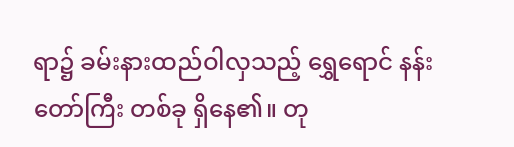ရာ၌ ခမ်းနားထည်ဝါလှသည့် ရွှေရောင် နန်းတော်ကြီး တစ်ခု ရှိနေ၏။ တု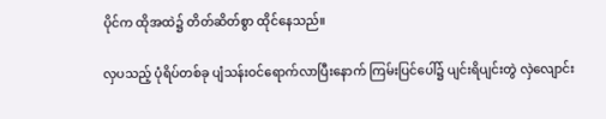ပိုင်က ထိုအထဲ၌ တိတ်ဆိတ်စွာ ထိုင်နေသည်။

လှပသည့် ပုံရိပ်တစ်ခု ပျံသန်းဝင်ရောက်လာပြီးနောက် ကြမ်းပြင်ပေါ်၌ ပျင်းရိပျင်းတွဲ လှဲလျောင်း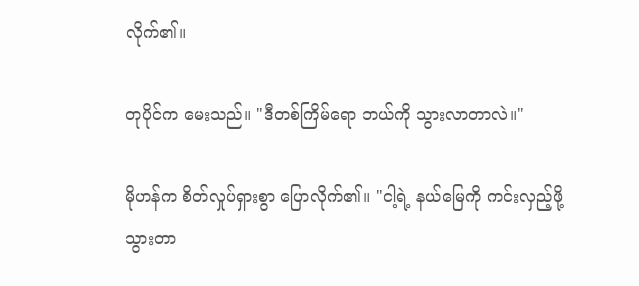လိုက်၏။

တုပိုင်က မေးသည်။ "ဒီတစ်ကြိမ်ရော ဘယ်ကို သွားလာတာလဲ။"

မိုဟန်က စိတ်လှုပ်ရှားစွာ ပြောလိုက်၏။ "ငါ့ရဲ့ နယ်မြေကို ကင်းလှည့်ဖို့ သွားတာ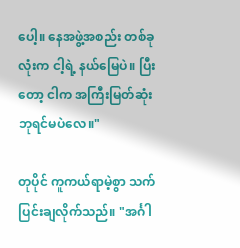ပေါ့။ နေအဖွဲ့အစည်း တစ်ခုလုံးက ငါ့ရဲ့ နယ်မြေပဲ။ ပြီးတော့ ငါက အကြီးမြတ်ဆုံး ဘုရင်မပဲလေ။"

တုပိုင် ကူကယ်ရာမဲ့စွာ သက်ပြင်းချလိုက်သည်။ "အင်္ဂါ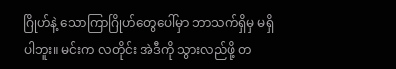ဂြိုဟ်နဲ့ သောကြာဂြိုဟ်တွေပေါ်မှာ ဘာသက်ရှိမှ မရှိပါဘူး။ မင်းက လတိုင်း အဲဒီကို သွားလည်ဖို့ တ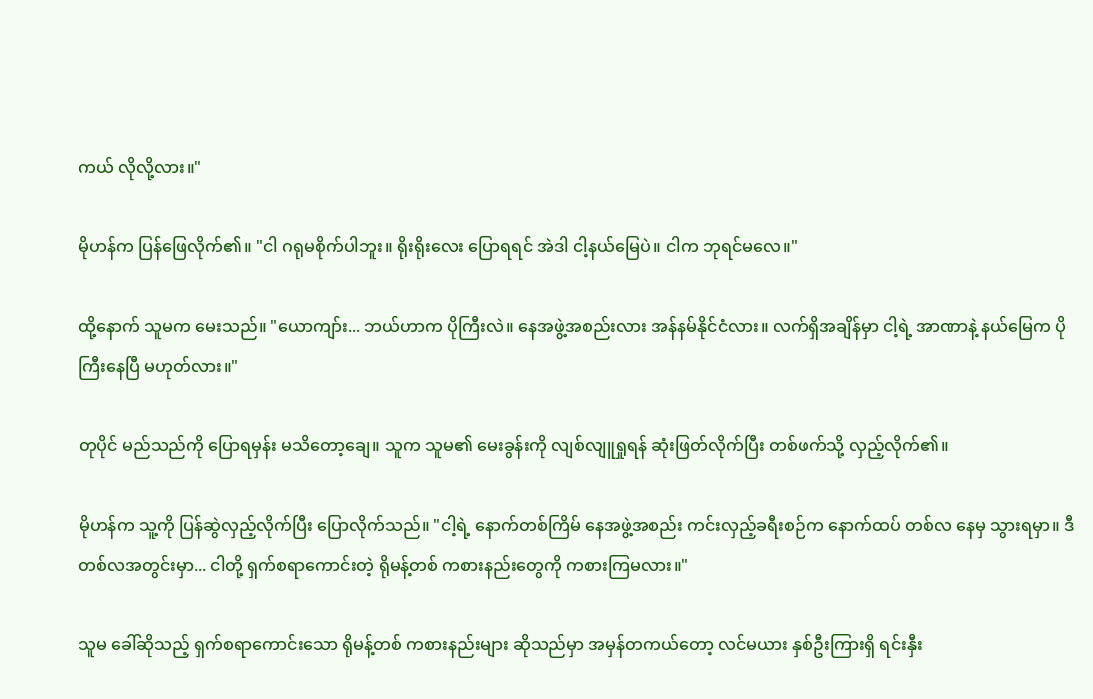ကယ် လိုလို့လား။"

မိုဟန်က ပြန်ဖြေလိုက်၏။ "ငါ ဂရုမစိုက်ပါဘူး။ ရိုးရိုးလေး ပြောရရင် အဲဒါ ငါ့နယ်မြေပဲ။ ငါက ဘုရင်မလေ။"

ထို့နောက် သူမက မေးသည်။ "ယောကျာ်း... ဘယ်ဟာက ပိုကြီးလဲ။ နေအဖွဲ့အစည်းလား အန်နမ်နိုင်ငံလား။ လက်ရှိအချိန်မှာ ငါ့ရဲ့ အာဏာနဲ့ နယ်မြေက ပိုကြီးနေပြီ မဟုတ်လား။"

တုပိုင် မည်သည်ကို ပြောရမှန်း မသိတော့ချေ။ သူက သူမ၏ မေးခွန်းကို လျစ်လျူရှုရန် ဆုံးဖြတ်လိုက်ပြီး တစ်ဖက်သို့ လှည့်လိုက်၏။

မိုဟန်က သူ့ကို ပြန်ဆွဲလှည့်လိုက်ပြီး ပြောလိုက်သည်။ "ငါ့ရဲ့ နောက်တစ်ကြိမ် နေအဖွဲ့အစည်း ကင်းလှည့်ခရီးစဉ်က နောက်ထပ် တစ်လ နေမှ သွားရမှာ။ ဒီတစ်လအတွင်းမှာ... ငါတို့ ရှက်စရာကောင်းတဲ့ ရိုမန့်တစ် ကစားနည်းတွေကို ကစားကြမလား။"

သူမ ခေါ်ဆိုသည့် ရှက်စရာကောင်းသော ရိုမန့်တစ် ကစားနည်းများ ဆိုသည်မှာ အမှန်တကယ်တော့ လင်မယား နှစ်ဦးကြားရှိ ရင်းနှီး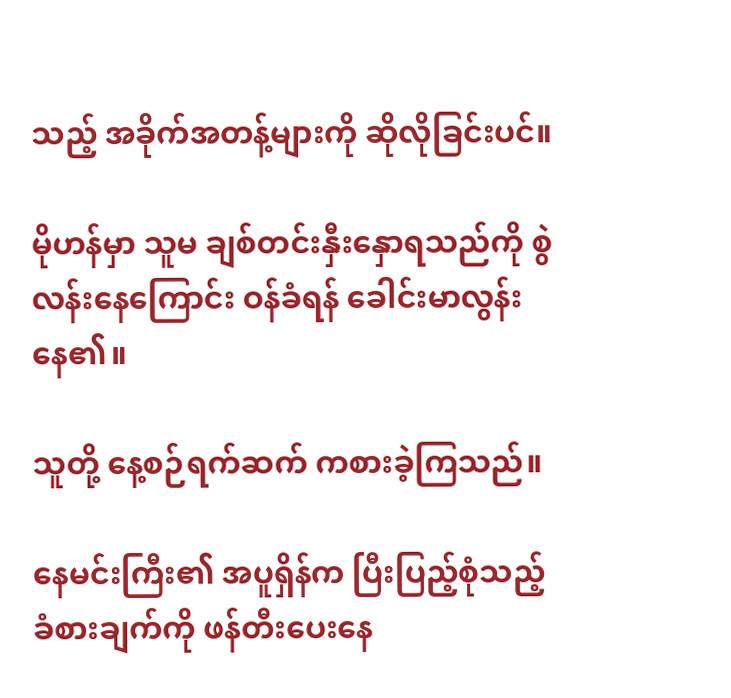သည့် အခိုက်အတန့်များကို ဆိုလိုခြင်းပင်။

မိုဟန်မှာ သူမ ချစ်တင်းနှီးနှောရသည်ကို စွဲလန်းနေကြောင်း ဝန်ခံရန် ခေါင်းမာလွန်းနေ၏။

သူတို့ နေ့စဉ်ရက်ဆက် ကစားခဲ့ကြသည်။

နေမင်းကြီး၏ အပူရှိန်က ပြီးပြည့်စုံသည့် ခံစားချက်ကို ဖန်တီးပေးနေ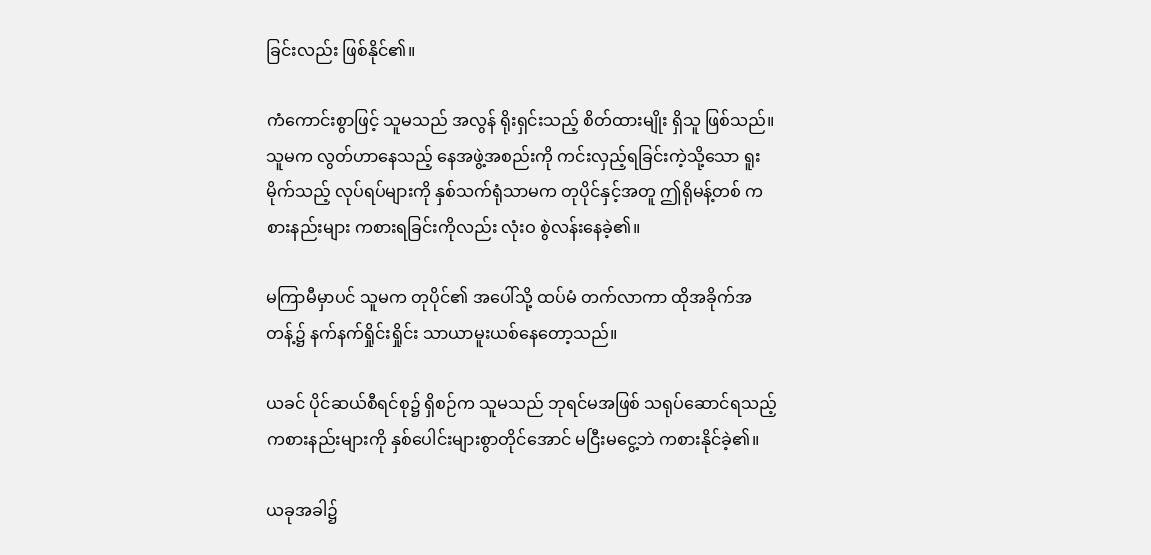ခြင်းလည်း ဖြစ်နိုင်၏။

ကံကောင်းစွာဖြင့် သူမသည် အလွန် ရိုးရှင်းသည့် စိတ်ထားမျိုး ရှိသူ ဖြစ်သည်။ သူမက လွတ်ဟာနေသည့် နေအဖွဲ့အစည်းကို ကင်းလှည့်ရခြင်းကဲ့သို့သော ရူးမိုက်သည့် လုပ်ရပ်များကို နှစ်သက်ရုံသာမက တုပိုင်နှင့်အတူ ဤရိုမန့်တစ် ကစားနည်းများ ကစားရခြင်းကိုလည်း လုံးဝ စွဲလန်းနေခဲ့၏။

မကြာမီမှာပင် သူမက တုပိုင်၏ အပေါ်သို့ ထပ်မံ တက်လာကာ ထိုအခိုက်အတန့်၌ နက်နက်ရှိုင်းရှိုင်း သာယာမူးယစ်နေတော့သည်။

ယခင် ပိုင်ဆယ်စီရင်စု၌ ရှိစဉ်က သူမသည် ဘုရင်မအဖြစ် သရုပ်ဆောင်ရသည့် ကစားနည်းများကို နှစ်ပေါင်းများစွာတိုင်အောင် မငြီးမငွေ့ဘဲ ကစားနိုင်ခဲ့၏။

ယခုအခါ၌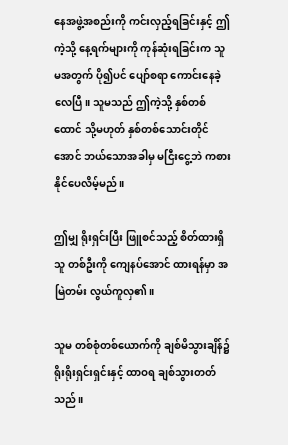နေအဖွဲ့အစည်းကို ကင်းလှည့်ရခြင်းနှင့် ဤကဲ့သို့ နေ့ရက်များကို ကုန်ဆုံးရခြင်းက သူမအတွက် ပို၍ပင် ပျော်စရာ ကောင်းနေခဲ့လေပြီ။ သူမသည် ဤကဲ့သို့ နှစ်တစ်ထောင် သို့မဟုတ် နှစ်တစ်သောင်းတိုင်အောင် ဘယ်သောအခါမှ မငြီးငွေ့ဘဲ ကစားနိုင်ပေလိမ့်မည်။

ဤမျှ ရိုးရှင်းပြီး ဖြူစင်သည့် စိတ်ထားရှိသူ တစ်ဦးကို ကျေနပ်အောင် ထားရန်မှာ အမြဲတမ်း လွယ်ကူလှ၏။

သူမ တစ်စုံတစ်ယောက်ကို ချစ်မိသွားချိန်၌ ရိုးရိုးရှင်းရှင်းနှင့် ထာဝရ ချစ်သွားတတ်သည်။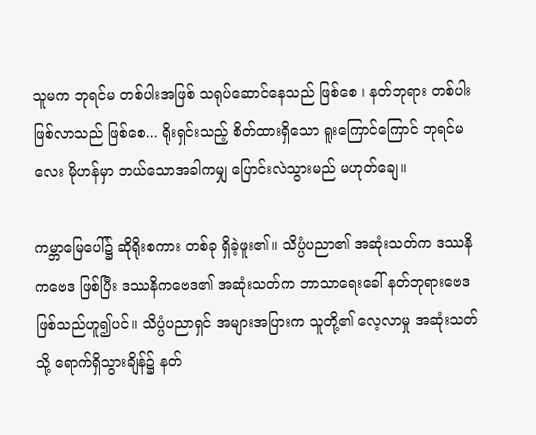သူမက ဘုရင်မ တစ်ပါးအဖြစ် သရုပ်ဆောင်နေသည် ဖြစ်စေ ၊ နတ်ဘုရား တစ်ပါး ဖြစ်လာသည် ဖြစ်စေ... ရိုးရှင်းသည့် စိတ်ထားရှိသော ရူးကြောင်ကြောင် ဘုရင်မလေး မိုဟန်မှာ ဘယ်သောအခါကမျှ ပြောင်းလဲသွားမည် မဟုတ်ချေ။

ကမ္ဘာမြေပေါ်၌ ဆိုရိုးစကား တစ်ခု ရှိခဲ့ဖူး၏။ သိပ္ပံပညာ၏ အဆုံးသတ်က ဒဿနိကဗေဒ ဖြစ်ပြီး ဒဿနိကဗေဒ၏ အဆုံးသတ်က ဘာသာရေးခေါ် နတ်ဘုရားဗေဒ ဖြစ်သည်ဟူ၍ပင်။ သိပ္ပံပညာရှင် အများအပြားက သူတို့၏ လေ့လာမှု အဆုံးသတ်သို့ ရောက်ရှိသွားချိန်၌ နတ်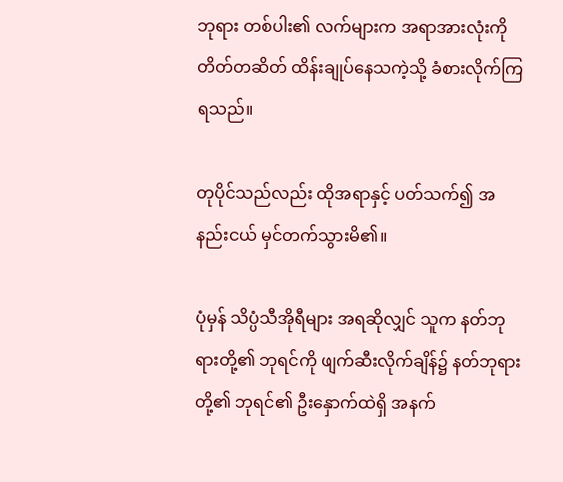ဘုရား တစ်ပါး၏ လက်များက အရာအားလုံးကို တိတ်တဆိတ် ထိန်းချုပ်နေသကဲ့သို့ ခံစားလိုက်ကြရသည်။

တုပိုင်သည်လည်း ထိုအရာနှင့် ပတ်သက်၍ အနည်းငယ် မှင်တက်သွားမိ၏။

ပုံမှန် သိပ္ပံသီအိုရီများ အရဆိုလျှင် သူက နတ်ဘုရားတို့၏ ဘုရင်ကို ဖျက်ဆီးလိုက်ချိန်၌ နတ်ဘုရားတို့၏ ဘုရင်၏ ဦးနှောက်ထဲရှိ အနက်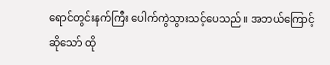ရောင်တွင်းနက်ကြီး ပေါက်ကွဲသွားသင့်ပေသည်။ အဘယ်ကြောင့်ဆိုသော် ထို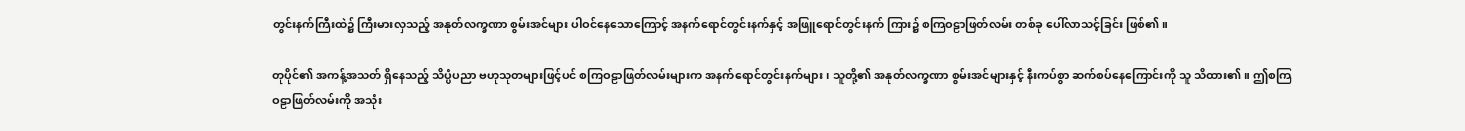တွင်းနက်ကြီးထဲ၌ ကြီးမားလှသည့် အနုတ်လက္ခဏာ စွမ်းအင်များ ပါဝင်နေသောကြောင့် အနက်ရောင်တွင်းနက်နှင့် အဖြူရောင်တွင်းနက် ကြား၌ စကြဝဠာဖြတ်လမ်း တစ်ခု ပေါ်လာသင့်ခြင်း ဖြစ်၏။

တုပိုင်၏ အကန့်အသတ် ရှိနေသည့် သိပ္ပံပညာ ဗဟုသုတများဖြင့်ပင် စကြဝဠာဖြတ်လမ်းများက အနက်ရောင်တွင်းနက်များ ၊ သူတို့၏ အနုတ်လက္ခဏာ စွမ်းအင်များနှင့် နီးကပ်စွာ ဆက်စပ်နေကြောင်းကို သူ သိထား၏။ ဤစကြဝဠာဖြတ်လမ်းကို အသုံး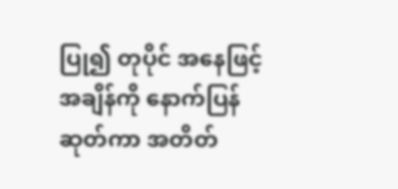ပြု၍ တုပိုင် အနေဖြင့် အချိန်ကို နောက်ပြန်ဆုတ်ကာ အတိတ်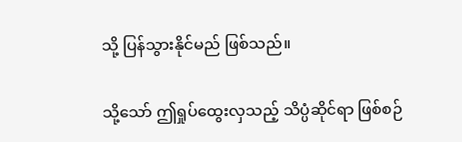သို့ ပြန်သွားနိုင်မည် ဖြစ်သည်။

သို့သော် ဤရှုပ်ထွေးလှသည့် သိပ္ပံဆိုင်ရာ ဖြစ်စဉ်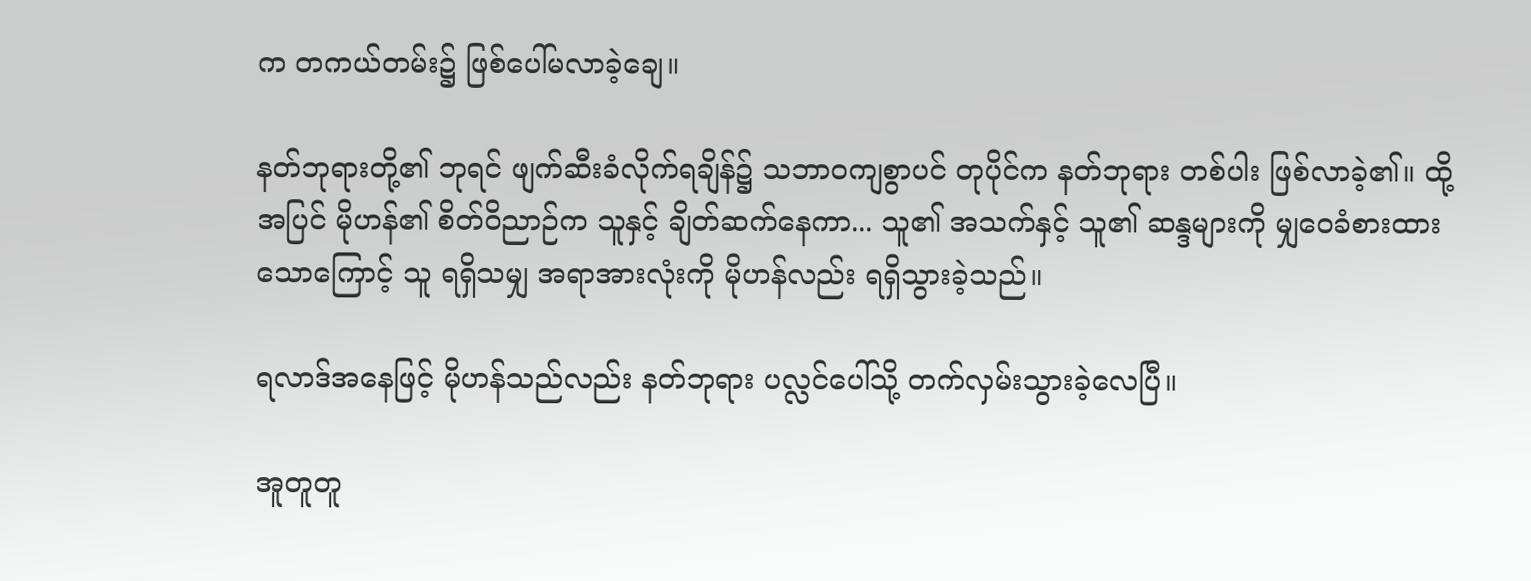က တကယ်တမ်း၌ ဖြစ်ပေါ်မလာခဲ့ချေ။

နတ်ဘုရားတို့၏ ဘုရင် ဖျက်ဆီးခံလိုက်ရချိန်၌ သဘာဝကျစွာပင် တုပိုင်က နတ်ဘုရား တစ်ပါး ဖြစ်လာခဲ့၏။ ထို့အပြင် မိုဟန်၏ စိတ်ဝိညာဉ်က သူနှင့် ချိတ်ဆက်နေကာ... သူ၏ အသက်နှင့် သူ၏ ဆန္ဒများကို မျှဝေခံစားထားသောကြောင့် သူ ရရှိသမျှ အရာအားလုံးကို မိုဟန်လည်း ရရှိသွားခဲ့သည်။

ရလာဒ်အနေဖြင့် မိုဟန်သည်လည်း နတ်ဘုရား ပလ္လင်ပေါ်သို့ တက်လှမ်းသွားခဲ့လေပြီ။

အူတူတူ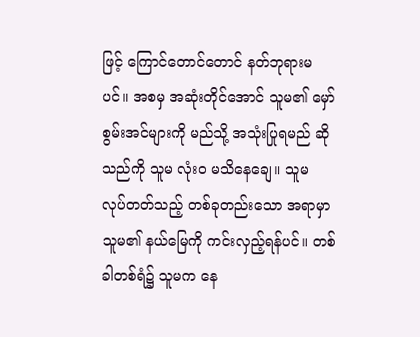ဖြင့် ကြောင်တောင်တောင် နတ်ဘုရားမပင်။ အစမှ အဆုံးတိုင်အောင် သူမ၏ မှော်စွမ်းအင်များကို မည်သို့ အသုံးပြုရမည် ဆိုသည်ကို သူမ လုံးဝ မသိနေချေ။ သူမ လုပ်တတ်သည့် တစ်ခုတည်းသော အရာမှာ သူမ၏ နယ်မြေကို ကင်းလှည့်ရန်ပင်။ တစ်ခါတစ်ရံ၌ သူမက နေ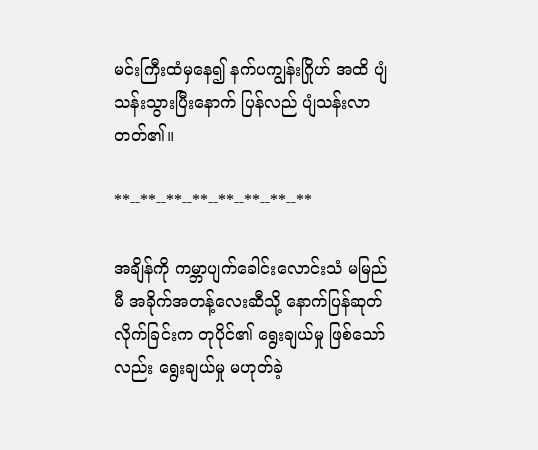မင်းကြီးထံမှနေ၍ နက်ပကျွန်းဂြိုဟ် အထိ ပျံသန်းသွားပြီးနောက် ပြန်လည် ပျံသန်းလာတတ်၏။

**--**--**--**--**--**--**--**

အချိန်ကို ကမ္ဘာပျက်ခေါင်းလောင်းသံ မမြည်မီ အခိုက်အတန့်လေးဆီသို့ နောက်ပြန်ဆုတ်လိုက်ခြင်းက တုပိုင်၏ ရွေးချယ်မှု ဖြစ်သော်လည်း ရွေးချယ်မှု မဟုတ်ခဲ့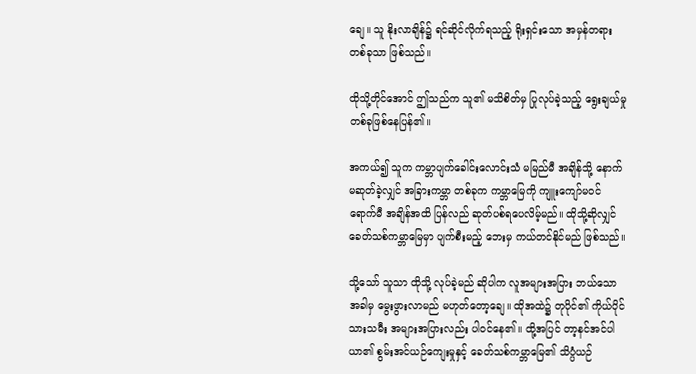ချေ။ သူ နိုးလာချိန်၌ ရင်ဆိုင်လိုက်ရသည့် ရိုးရှင်းသော အမှန်တရား တစ်ခုသာ ဖြစ်သည်။

ထိုသို့တိုင်အောင် ဤသည်က သူ၏ မသိစိတ်မှ ပြုလုပ်ခဲ့သည့် ရွေးချယ်မှု တစ်ခုဖြစ်နေပြန်၏။

အကယ်၍ သူက ကမ္ဘာပျက်ခေါင်းလောင်းသံ မမြည်မီ အချိန်သို့ နောက်မဆုတ်ခဲ့လျှင် အခြားကမ္ဘာ တစ်ခုက ကမ္ဘာမြေကို ကျူးကျော်မဝင်ရောက်မီ အချိန်အထိ ပြန်လည် ဆုတ်ပစ်ရပေလိမ့်မည်။ ထိုသို့ဆိုလျှင် ခေတ်သစ်ကမ္ဘာမြေမှာ ပျက်စီးမည့် ဘေးမှ ကယ်တင်နိုင်မည် ဖြစ်သည်။

သို့သော် သူသာ ထိုသို့ လုပ်ခဲ့မည် ဆိုပါက လူအများအပြား ဘယ်သောအခါမှ မွေးဖွားလာမည် မဟုတ်တော့ချေ။ ထိုအထဲ၌ တုပိုင်၏ ကိုယ်ပိုင် သားသမီး အများအပြားလည်း ပါဝင်နေ၏။ ထို့အပြင် တာ့နင်အင်ပါယာ၏ စွမ်းအင်ယဉ်ကျေးမှုနှင့် ခေတ်သစ်ကမ္ဘာမြေ၏ သိပ္ပံယဉ်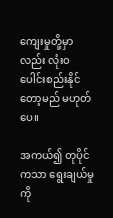ကျေးမှုတို့မှာလည်း လုံးဝ ပေါင်းစည်းနိုင်တော့မည် မဟုတ်ပေ။

အကယ်၍ တုပိုင်ကသာ ရွေးချယ်မှုကို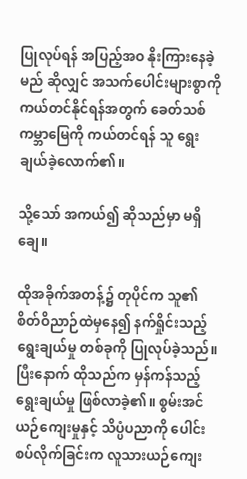ပြုလုပ်ရန် အပြည့်အဝ နိုးကြားနေခဲ့မည် ဆိုလျှင် အသက်ပေါင်းများစွာကို ကယ်တင်နိုင်ရန်အတွက် ခေတ်သစ်ကမ္ဘာမြေကို ကယ်တင်ရန် သူ ရွေးချယ်ခဲ့လောက်၏။

သို့သော် အကယ်၍ ဆိုသည်မှာ မရှိချေ။

ထိုအခိုက်အတန့်၌ တုပိုင်က သူ၏ စိတ်ဝိညာဉ်ထဲမှနေ၍ နက်ရှိုင်းသည့် ရွေးချယ်မှု တစ်ခုကို ပြုလုပ်ခဲ့သည်။ ပြီးနောက် ထိုသည်က မှန်ကန်သည့် ရွေးချယ်မှု ဖြစ်လာခဲ့၏။ စွမ်းအင်ယဉ်ကျေးမှုနှင့် သိပ္ပံပညာကို ပေါင်းစပ်လိုက်ခြင်းက လူသားယဉ်ကျေး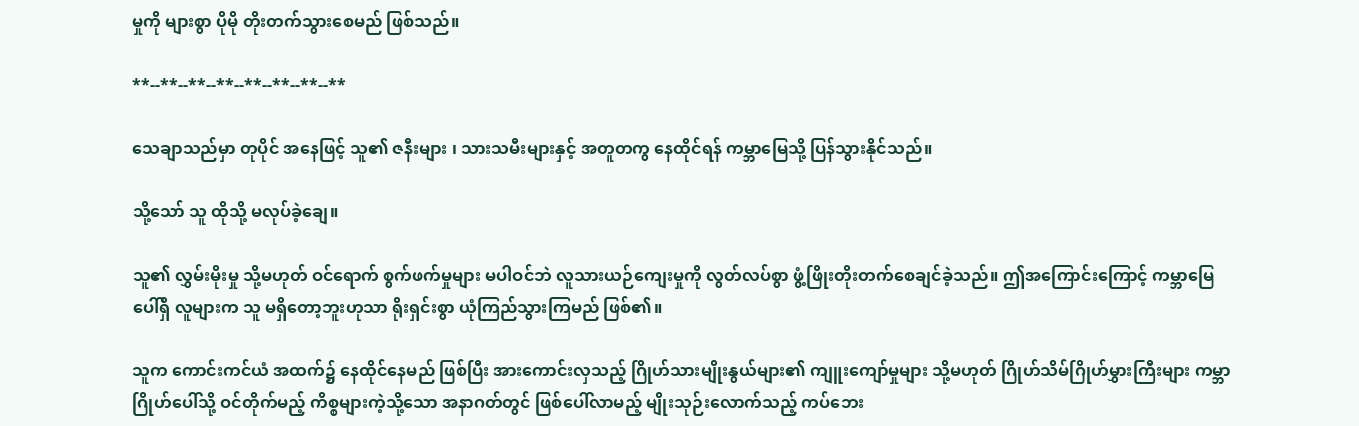မှုကို များစွာ ပိုမို တိုးတက်သွားစေမည် ဖြစ်သည်။

**--**--**--**--**--**--**--**

သေချာသည်မှာ တုပိုင် အနေဖြင့် သူ၏ ဇနီးများ ၊ သားသမီးများနှင့် အတူတကွ နေထိုင်ရန် ကမ္ဘာမြေသို့ ပြန်သွားနိုင်သည်။

သို့သော် သူ ထိုသို့ မလုပ်ခဲ့ချေ။

သူ၏ လွှမ်းမိုးမှု သို့မဟုတ် ဝင်ရောက် စွက်ဖက်မှုများ မပါဝင်ဘဲ လူသားယဉ်ကျေးမှုကို လွတ်လပ်စွာ ဖွံ့ဖြိုးတိုးတက်စေချင်ခဲ့သည်။ ဤအကြောင်းကြောင့် ကမ္ဘာမြေပေါ်ရှိ လူများက သူ မရှိတော့ဘူးဟုသာ ရိုးရှင်းစွာ ယုံကြည်သွားကြမည် ဖြစ်၏။

သူက ကောင်းကင်ယံ အထက်၌ နေထိုင်နေမည် ဖြစ်ပြီး အားကောင်းလှသည့် ဂြိုဟ်သားမျိုးနွယ်များ၏ ကျူးကျော်မှုများ သို့မဟုတ် ဂြိုဟ်သိမ်ဂြိုဟ်မွှားကြီးများ ကမ္ဘာဂြိုဟ်ပေါ်သို့ ဝင်တိုက်မည့် ကိစ္စများကဲ့သို့သော အနာဂတ်တွင် ဖြစ်ပေါ်လာမည့် မျိုးသုဉ်းလောက်သည့် ကပ်ဘေး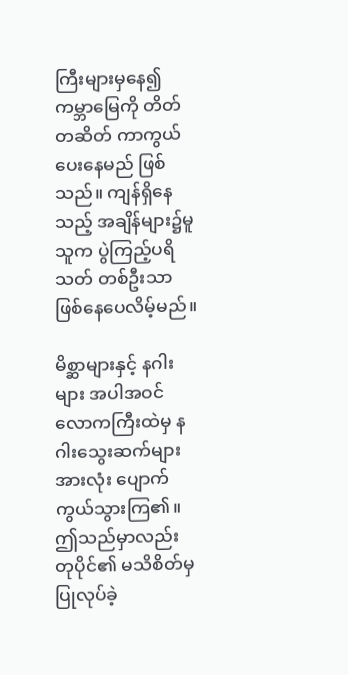ကြီးများမှနေ၍ ကမ္ဘာမြေကို တိတ်တဆိတ် ကာကွယ်ပေးနေမည် ဖြစ်သည်။ ကျန်ရှိနေသည့် အချိန်များ၌မူ သူက ပွဲကြည့်ပရိသတ် တစ်ဦးသာ ဖြစ်နေပေလိမ့်မည်။

မိစ္ဆာများနှင့် နဂါးများ အပါအဝင် လောကကြီးထဲမှ နဂါးသွေးဆက်များ အားလုံး ပျောက်ကွယ်သွားကြ၏။ ဤသည်မှာလည်း တုပိုင်၏ မသိစိတ်မှ ပြုလုပ်ခဲ့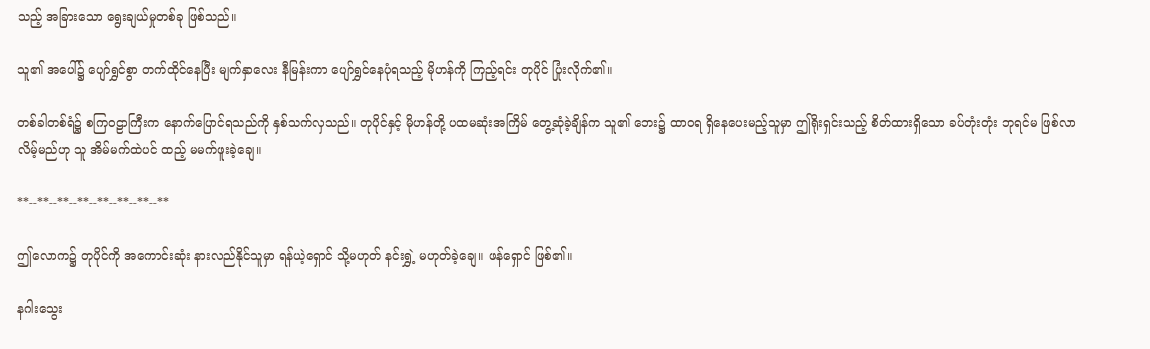သည့် အခြားသော ရွေးချယ်မှုတစ်ခု ဖြစ်သည်။

သူ၏ အပေါ်၌ ပျော်ရွှင်စွာ တက်ထိုင်နေပြီး မျက်နှာလေး နီမြန်းကာ ပျော်ရွှင်နေပုံရသည့် မိုဟန်ကို ကြည့်ရင်း တုပိုင် ပြုံးလိုက်၏။

တစ်ခါတစ်ရံ၌ စကြဝဠာကြီးက နောက်ပြောင်ရသည်ကို နှစ်သက်လှသည်။ တုပိုင်နှင့် မိုဟန်တို့ ပထမဆုံးအကြိမ် တွေ့ဆုံခဲ့ချိန်က သူ၏ ဘေး၌ ထာဝရ ရှိနေပေးမည့်သူမှာ ဤရိုးရှင်းသည့် စိတ်ထားရှိသော ခပ်တုံးတုံး ဘုရင်မ ဖြစ်လာလိမ့်မည်ဟု သူ အိမ်မက်ထဲပင် ထည့် မမက်ဖူးခဲ့ချေ။

**--**--**--**--**--**--**--**

ဤလောက၌ တုပိုင်ကို အကောင်းဆုံး နားလည်နိုင်သူမှာ ရန်ယဲ့ရှောင် သို့မဟုတ် နင်းရွှဲ့ မဟုတ်ခဲ့ချေ။ ဖန်ရှောင် ဖြစ်၏။

နဂါးသွေး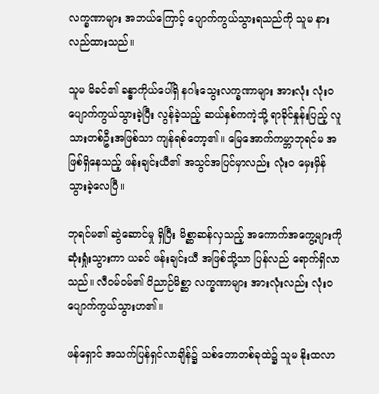လက္ခဏာများ အဘယ်ကြောင့် ပျောက်ကွယ်သွားရသည်ကို သူမ နားလည်ထားသည်။

သူမ မိခင်၏ ခန္ဓာကိုယ်ပေါ်ရှိ နဂါးသွေးလက္ခဏာများ အားလုံး လုံးဝ ပျောက်ကွယ်သွားခဲ့ပြီး လွန်ခဲ့သည့် ဆယ်နှစ်ကကဲ့သို့ ရာခိုင်နှုန်းပြည့် လူသားတစ်ဦးအဖြစ်သာ ကျန်ရစ်တော့၏။ မြေအောက်ကမ္ဘာဘုရင်မ အဖြစ်ရှိနေသည့် ဖန်းချင်းယီ၏ အသွင်အပြင်မှာလည်း လုံးဝ မှေးမှိန်သွားခဲ့လေပြီ။

ဘုရင်မ၏ ဆွဲဆောင်မှု ရှိပြီး မိစ္ဆာဆန်လှသည့် အကောက်အကွေ့များကို ဆုံးရှုံးသွားကာ ယခင် ဖန်းချင်းယီ အဖြစ်သို့သာ ပြန်လည် ရောက်ရှိလာသည်။ လီဝမ်ဝမ်၏ ဝိညာဉ်မိစ္ဆာ လက္ခဏာများ အားလုံးလည်း လုံးဝ ပျောက်ကွယ်သွားဟ၏။

ဖန်ရှောင် အသက်ပြန်ရှင်လာချိန်၌ သစ်တောတစ်ခုထဲ၌ သူမ နိုးထလာ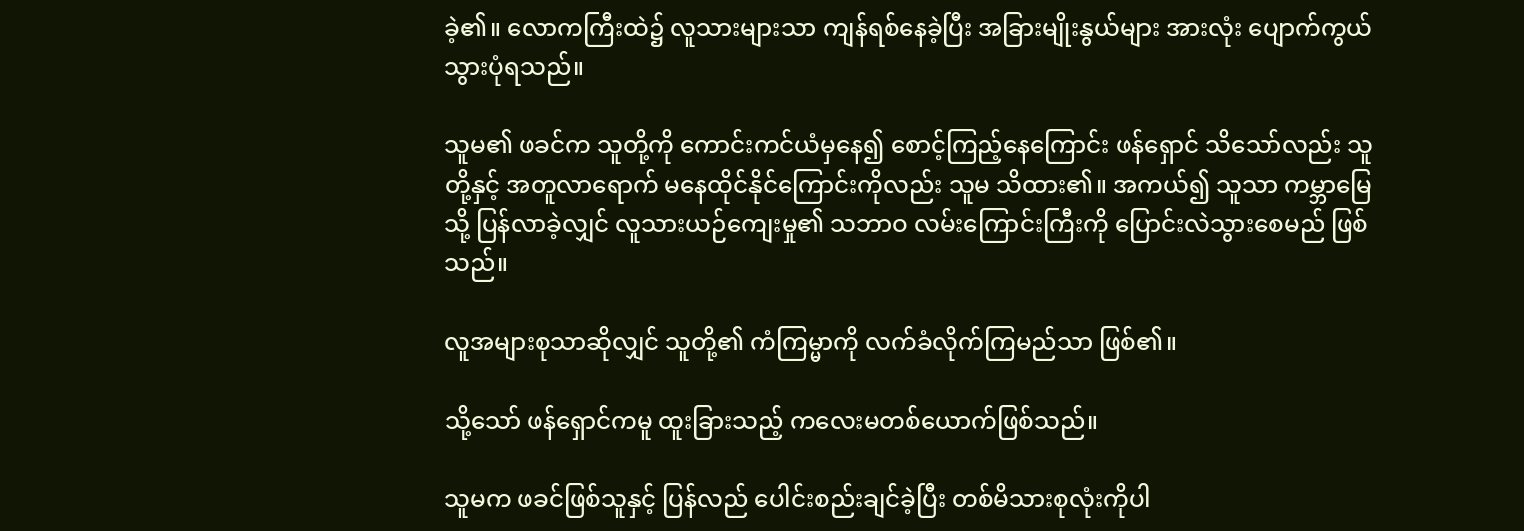ခဲ့၏။ လောကကြီးထဲ၌ လူသားများသာ ကျန်ရစ်နေခဲ့ပြီး အခြားမျိုးနွယ်များ အားလုံး ပျောက်ကွယ်သွားပုံရသည်။

သူမ၏ ဖခင်က သူတို့ကို ကောင်းကင်ယံမှနေ၍ စောင့်ကြည့်နေကြောင်း ဖန်ရှောင် သိသော်လည်း သူတို့နှင့် အတူလာရောက် မနေထိုင်နိုင်ကြောင်းကိုလည်း သူမ သိထား၏။ အကယ်၍ သူသာ ကမ္ဘာမြေသို့ ပြန်လာခဲ့လျှင် လူသားယဉ်ကျေးမှု၏ သဘာဝ လမ်းကြောင်းကြီးကို ပြောင်းလဲသွားစေမည် ဖြစ်သည်။

လူအများစုသာဆိုလျှင် သူတို့၏ ကံကြမ္မာကို လက်ခံလိုက်ကြမည်သာ ဖြစ်၏။

သို့သော် ဖန်ရှောင်ကမူ ထူးခြားသည့် ကလေးမတစ်ယောက်ဖြစ်သည်။

သူမက ဖခင်ဖြစ်သူနှင့် ပြန်လည် ပေါင်းစည်းချင်ခဲ့ပြီး တစ်မိသားစုလုံးကိုပါ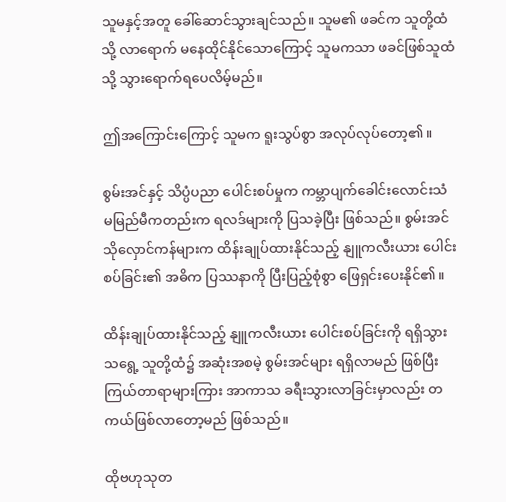သူမနှင့်အတူ ခေါ်ဆောင်သွားချင်သည်။ သူမ၏ ဖခင်က သူတို့ထံသို့ လာရောက် မနေထိုင်နိုင်သောကြောင့် သူမကသာ ဖခင်ဖြစ်သူထံသို့ သွားရောက်ရပေလိမ့်မည်။

ဤအကြောင်းကြောင့် သူမက ရူးသွပ်စွာ အလုပ်လုပ်တော့၏။

စွမ်းအင်နှင့် သိပ္ပံပညာ ပေါင်းစပ်မှုက ကမ္ဘာပျက်ခေါင်းလောင်းသံ မမြည်မီကတည်းက ရလဒ်များကို ပြသခဲ့ပြီး ဖြစ်သည်။ စွမ်းအင်သိုလှောင်ကန်များက ထိန်းချုပ်ထားနိုင်သည့် နျူကလီးယား ပေါင်းစပ်ခြင်း၏ အဓိက ပြဿနာကို ပြီးပြည့်စုံစွာ ဖြေရှင်းပေးနိုင်၏။

ထိန်းချုပ်ထားနိုင်သည့် နျူကလီးယား ပေါင်းစပ်ခြင်းကို ရရှိသွားသရွေ့ သူတို့ထံ၌ အဆုံးအစမဲ့ စွမ်းအင်များ ရရှိလာမည် ဖြစ်ပြီး ကြယ်တာရာများကြား အာကာသ ခရီးသွားလာခြင်းမှာလည်း တကယ်ဖြစ်လာတော့မည် ဖြစ်သည်။

ထိုဗဟုသုတ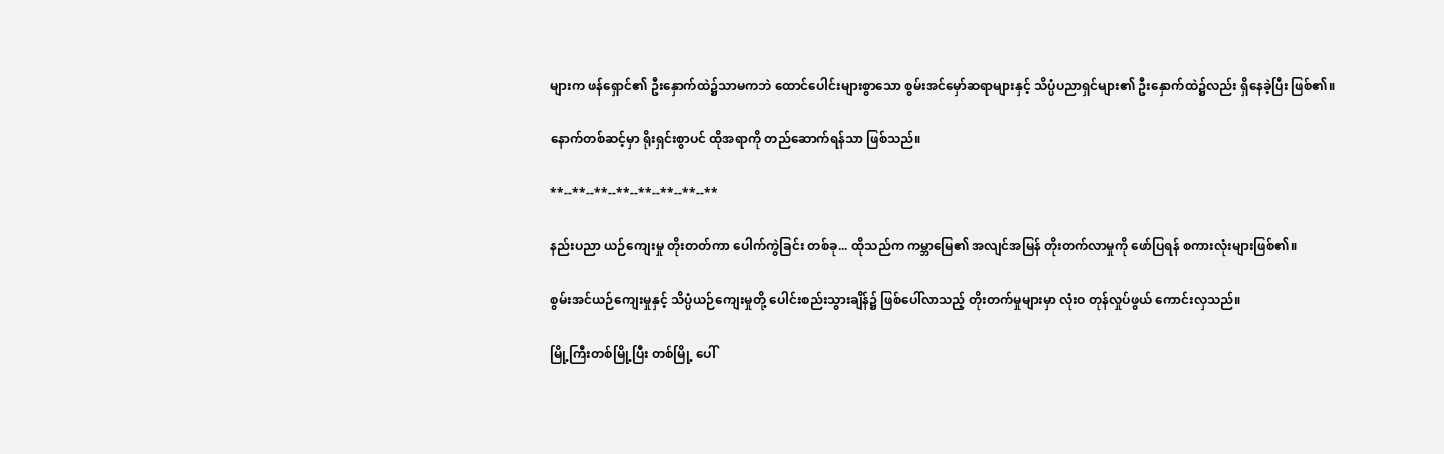များက ဖန်ရှောင်၏ ဦးနှောက်ထဲ၌သာမကဘဲ ထောင်ပေါင်းများစွာသော စွမ်းအင်မှော်ဆရာများနှင့် သိပ္ပံပညာရှင်များ၏ ဦးနှောက်ထဲ၌လည်း ရှိနေခဲ့ပြီး ဖြစ်၏။

နောက်တစ်ဆင့်မှာ ရိုးရှင်းစွာပင် ထိုအရာကို တည်ဆောက်ရန်သာ ဖြစ်သည်။

**--**--**--**--**--**--**--**

နည်းပညာ ယဉ်ကျေးမှု တိုးတတ်ကာ ပေါက်ကွဲခြင်း တစ်ခု... ထိုသည်က ကမ္ဘာမြေ၏ အလျင်အမြန် တိုးတက်လာမှုကို ဖော်ပြရန် စကားလုံးများဖြစ်၏။

စွမ်းအင်ယဉ်ကျေးမှုနှင့် သိပ္ပံယဉ်ကျေးမှုတို့ ပေါင်းစည်းသွားချိန်၌ ဖြစ်ပေါ်လာသည့် တိုးတက်မှုများမှာ လုံးဝ တုန်လှုပ်ဖွယ် ကောင်းလှသည်။

မြို့ကြီးတစ်မြို့ပြီး တစ်မြို့ ပေါ်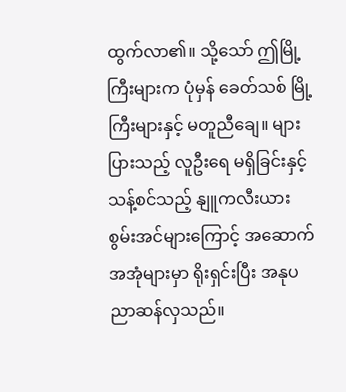ထွက်လာ၏။ သို့သော် ဤမြို့ကြီးများက ပုံမှန် ခေတ်သစ် မြို့ကြီးများနှင့် မတူညီချေ။ များပြားသည့် လူဦးရေ မရှိခြင်းနှင့် သန့်စင်သည့် နျူကလီးယား စွမ်းအင်များကြောင့် အဆောက်အအုံများမှာ ရိုးရှင်းပြီး အနုပညာဆန်လှသည်။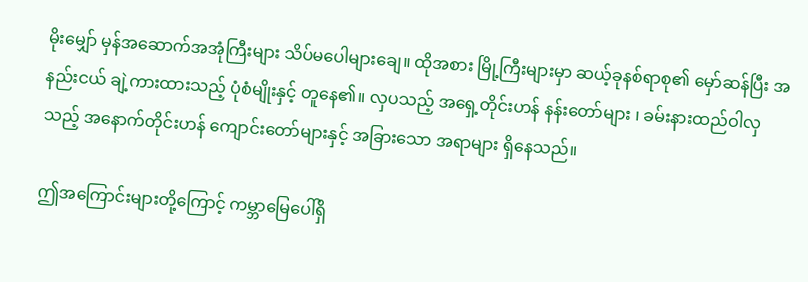မိုးမျှော် မှန်အဆောက်အအုံကြီးများ သိပ်မပေါများချေ။ ထိုအစား မြို့ကြီးများမှာ ဆယ့်ခုနစ်ရာစု၏ မှော်ဆန်ပြီး အနည်းငယ် ချဲ့ကားထားသည့် ပုံစံမျိုးနှင့် တူနေ၏။ လှပသည့် အရှေ့တိုင်းဟန် နန်းတော်များ ၊ ခမ်းနားထည်ဝါလှသည့် အနောက်တိုင်းဟန် ကျောင်းတော်များနှင့် အခြားသော အရာများ ရှိနေသည်။

ဤအကြောင်းများတို့ကြောင့် ကမ္ဘာမြေပေါ်ရှိ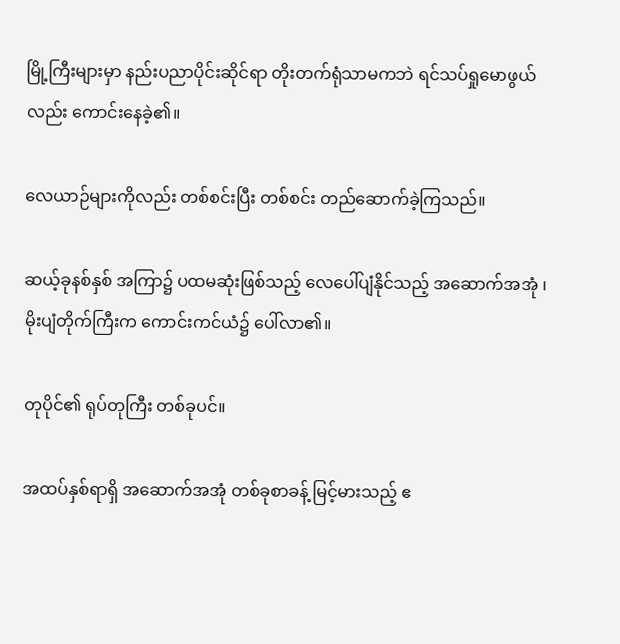မြို့ကြီးများမှာ နည်းပညာပိုင်းဆိုင်ရာ တိုးတက်ရုံသာမကဘဲ ရင်သပ်ရှုမောဖွယ်လည်း ကောင်းနေခဲ့၏။

လေယာဉ်များကိုလည်း တစ်စင်းပြီး တစ်စင်း တည်ဆောက်ခဲ့ကြသည်။

ဆယ့်ခုနစ်နှစ် အကြာ၌ ပထမဆုံးဖြစ်သည့် လေပေါ်ပျံနိုင်သည့် အဆောက်အအုံ ၊ မိုးပျံတိုက်ကြီးက ကောင်းကင်ယံ၌ ပေါ်လာ၏။

တုပိုင်၏ ရုပ်တုကြီး တစ်ခုပင်။

အထပ်နှစ်ရာရှိ အဆောက်အအုံ တစ်ခုစာခန့် မြင့်မားသည့် ဧ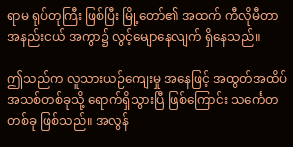ရာမ ရုပ်တုကြီး ဖြစ်ပြီး မြို့တော်၏ အထက် ကီလိုမီတာ အနည်းငယ် အကွာ၌ လွင့်မျောနေလျက် ရှိနေသည်။

ဤသည်က လူသားယဉ်ကျေးမှု အနေဖြင့် အထွတ်အထိပ် အသစ်တစ်ခုသို့ ရောက်ရှိသွားပြီ ဖြစ်ကြောင်း သင်္ကေတတစ်ခု ဖြစ်သည်။ အလွန်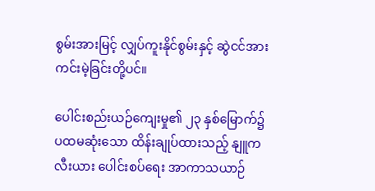စွမ်းအားမြင့် လျှပ်ကူးနိုင်စွမ်းနှင့် ဆွဲငင်အား ကင်းမဲ့ခြင်းတို့ပင်။

ပေါင်းစည်းယဉ်ကျေးမှု၏ ၂၃ နှစ်မြောက်၌ ပထမဆုံးသော ထိန်းချုပ်ထားသည့် နျူကလီးယား ပေါင်းစပ်ရေး အာကာသယာဉ်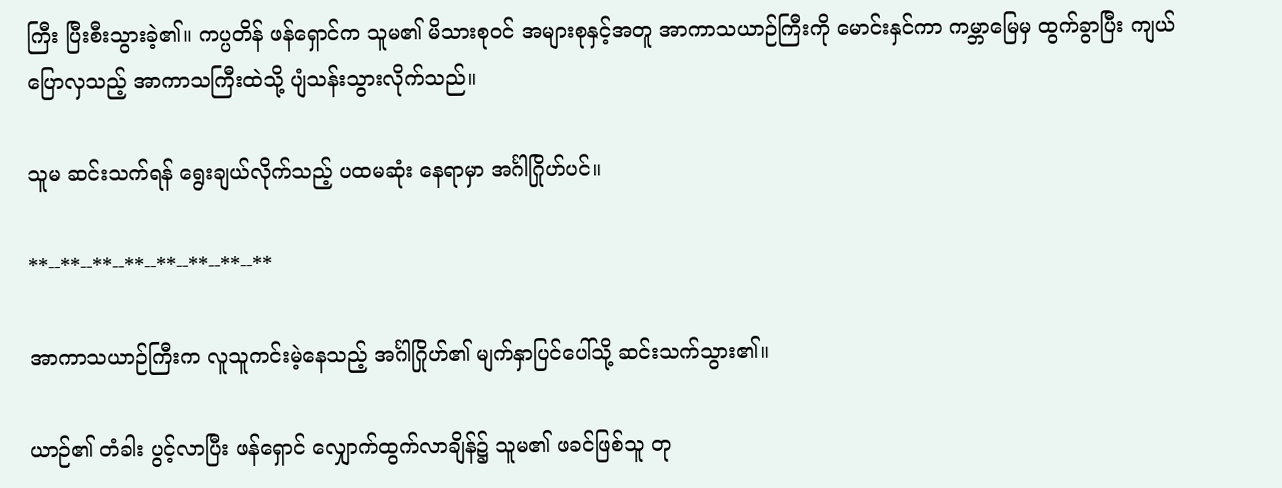ကြီး ပြီးစီးသွားခဲ့၏။ ကပ္ပတိန် ဖန်ရှောင်က သူမ၏ မိသားစုဝင် အများစုနှင့်အတူ အာကာသယာဉ်ကြီးကို မောင်းနှင်ကာ ကမ္ဘာမြေမှ ထွက်ခွာပြီး ကျယ်ပြောလှသည့် အာကာသကြီးထဲသို့ ပျံသန်းသွားလိုက်သည်။

သူမ ဆင်းသက်ရန် ရွေးချယ်လိုက်သည့် ပထမဆုံး နေရာမှာ အင်္ဂါဂြိုဟ်ပင်။

**--**--**--**--**--**--**--**

အာကာသယာဉ်ကြီးက လူသူကင်းမဲ့နေသည့် အင်္ဂါဂြိုဟ်၏ မျက်နှာပြင်ပေါ်သို့ ဆင်းသက်သွား၏။

ယာဉ်၏ တံခါး ပွင့်လာပြီး ဖန်ရှောင် လျှောက်ထွက်လာချိန်၌ သူမ၏ ဖခင်ဖြစ်သူ တု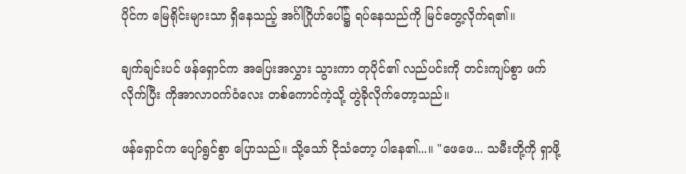ပိုင်က မြေရိုင်းများသာ ရှိနေသည့် အင်္ဂါဂြိုဟ်ပေါ်၌ ရပ်နေသည်ကို မြင်တွေ့လိုက်ရ၏။

ချက်ချင်းပင် ဖန်ရှောင်က အပြေးအလွှား သွားကာ တုပိုင်၏ လည်ပင်းကို တင်းကျပ်စွာ ဖက်လိုက်ပြီး ကိုအာလာဝက်ဝံလေး တစ်ကောင်ကဲ့သို့ တွဲခိုလိုက်တော့သည်။

ဖန်ရှောင်က ပျော်ရွင်စွာ ပြောသည်။ သို့သော် ငိုသံတော့ ပါနေ၏...။ "ဖေဖေ... သမီးတို့ကို ရှာဖို့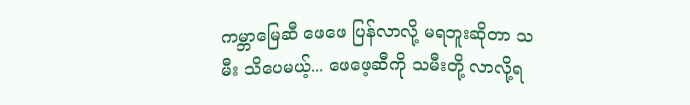ကမ္ဘာမြေဆီ ဖေဖေ ပြန်လာလို့ မရဘူးဆိုတာ သမီး သိပေမယ့်... ဖေဖေ့ဆီကို သမီးတို့ လာလို့ရ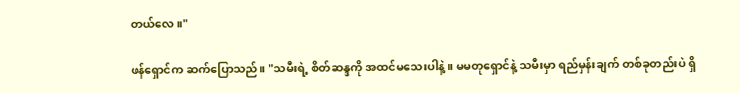တယ်လေ။"

ဖန်ရှောင်က ဆက်ပြောသည်။ "သမီးရဲ့ စိတ်ဆန္ဒကို အထင်မသေးပါနဲ့။ မမတုရှောင်နဲ့ သမီးမှာ ရည်မှန်းချက် တစ်ခုတည်းပဲ ရှိ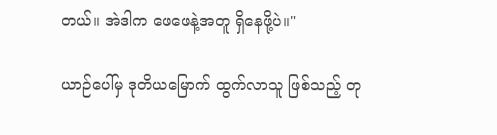တယ်။ အဲဒါက ဖေဖေနဲ့အတူ ရှိနေဖို့ပဲ။"

ယာဉ်ပေါ်မှ ဒုတိယမြောက် ထွက်လာသူ ဖြစ်သည့် တု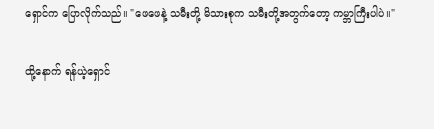ရှောင်က ပြောလိုက်သည်။ "ဖေဖေနဲ့ သမီးတို့ မိသားစုက သမီးတို့အတွက်တော့ ကမ္ဘာကြီးပါပဲ။"

ထို့နောက် ရန်ယဲ့ရှောင်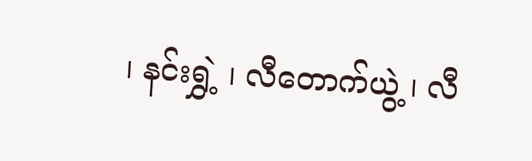၊ နင်းရွှဲ့ ၊ လီတောက်ယွဲ့ ၊ လီ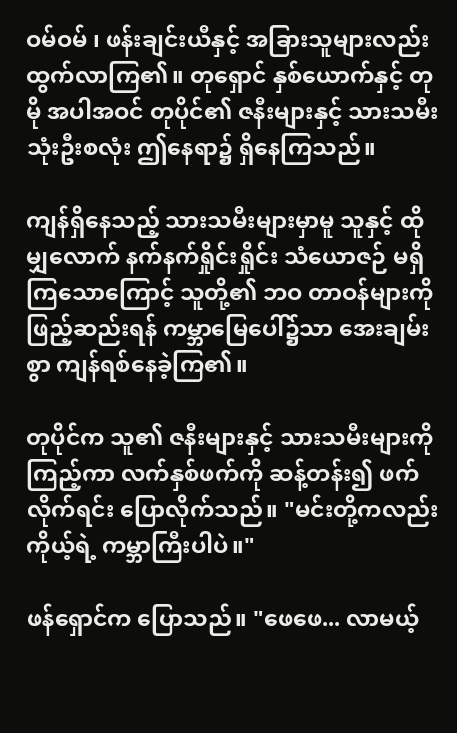ဝမ်ဝမ် ၊ ဖန်းချင်းယီနှင့် အခြားသူများလည်း ထွက်လာကြ၏။ တုရှောင် နှစ်ယောက်နှင့် တုမို အပါအဝင် တုပိုင်၏ ဇနီးများနှင့် သားသမီး သုံးဦးစလုံး ဤနေရာ၌ ရှိနေကြသည်။

ကျန်ရှိနေသည့် သားသမီးများမှာမူ သူနှင့် ထိုမျှလောက် နက်နက်ရှိုင်းရှိုင်း သံယောဇဉ် မရှိကြသောကြောင့် သူတို့၏ ဘဝ တာဝန်များကို ဖြည့်ဆည်းရန် ကမ္ဘာမြေပေါ်၌သာ အေးချမ်းစွာ ကျန်ရစ်နေခဲ့ကြ၏။

တုပိုင်က သူ၏ ဇနီးများနှင့် သားသမီးများကို ကြည့်ကာ လက်နှစ်ဖက်ကို ဆန့်တန်း၍ ဖက်လိုက်ရင်း ပြောလိုက်သည်။ "မင်းတို့ကလည်း ကိုယ့်ရဲ့ ကမ္ဘာကြီးပါပဲ။"

ဖန်ရှောင်က ပြောသည်။ "ဖေဖေ... လာမယ့်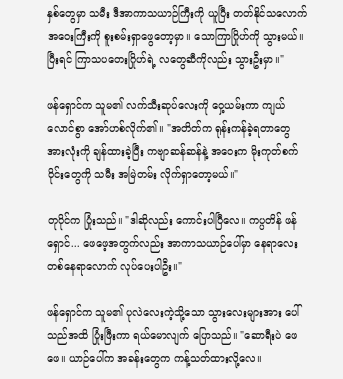နှစ်တွေမှာ သမီး ဒီအာကာသယာဉ်ကြီးကို ယူပြီး တတ်နိုင်သလောက် အဝေးကြီးကို စူးစမ်းရှာဖွေတော့မှာ။ သောကြာဂြိုဟ်ကို သွားမယ်။ ပြီးရင် ကြာသပတေးဂြိုဟ်ရဲ့ လတွေဆီကိုလည်း သွားဦးမှာ။"

ဖန်ရှောင်က သူမ၏ လက်သီးဆုပ်လေးကို ဝှေ့ယမ်းကာ ကျယ်လောင်စွာ အော်ဟစ်လိုက်၏။ "အတိတ်က ရုန်းကန်ခဲ့ရတာတွေ အားလုံးကို ချန်ထားခဲ့ပြီး ကဗျာဆန်ဆန်နဲ့ အဝေးက မိုးကုတ်စက်ဝိုင်းတွေကို သမီး အမြဲတမ်း လိုက်ရှာတော့မယ်။"

တုပိုင်က ပြုံးသည်။ "ဒါဆိုလည်း ကောင်းပါပြီလေ။ ကပ္ပတိန် ဖန်ရှောင်... ဖေဖေ့အတွက်လည်း အာကာသယာဉ်ပေါ်မှာ နေရာလေး တစ်နေရာလောက် လုပ်ပေးပါဦး။"

ဖန်ရှောင်က သူမ၏ ပုလဲလေးကဲ့သို့သော သွားလေးများအား ပေါ်သည်အထိ ပြုံးဖြီးကာ ရယ်မောလျက် ပြောသည်။ "ဆောရီးပဲ ဖေဖေ။ ယာဉ်ပေါ်က အခန်းတွေက ကန့်သတ်ထားလို့လေ။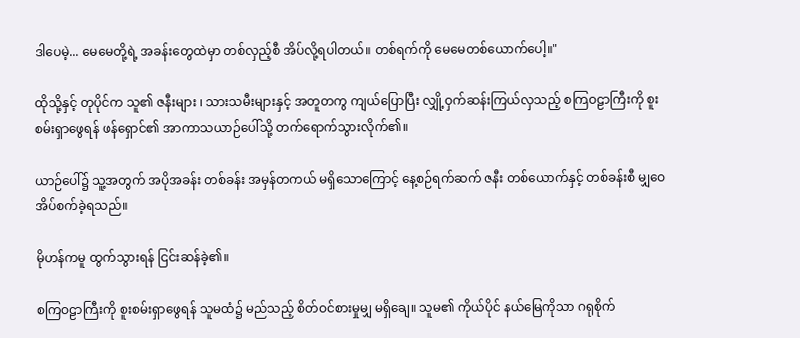ဒါပေမဲ့... မေမေတို့ရဲ့ အခန်းတွေထဲမှာ တစ်လှည့်စီ အိပ်လို့ရပါတယ်။ တစ်ရက်ကို မေမေတစ်ယောက်ပေါ့။"

ထိုသို့နှင့် တုပိုင်က သူ၏ ဇနီးများ ၊ သားသမီးများနှင့် အတူတကွ ကျယ်ပြောပြီး လျှို့ဝှက်ဆန်းကြယ်လှသည့် စကြဝဠာကြီးကို စူးစမ်းရှာဖွေရန် ဖန်ရှောင်၏ အာကာသယာဉ်ပေါ်သို့ တက်ရောက်သွားလိုက်၏။

ယာဉ်ပေါ်၌ သူ့အတွက် အပိုအခန်း တစ်ခန်း အမှန်တကယ် မရှိသောကြောင့် နေ့စဉ်ရက်ဆက် ဇနီး တစ်ယောက်နှင့် တစ်ခန်းစီ မျှဝေအိပ်စက်ခဲ့ရသည်။

မိုဟန်ကမူ ထွက်သွားရန် ငြင်းဆန်ခဲ့၏။

စကြဝဠာကြီးကို စူးစမ်းရှာဖွေရန် သူမထံ၌ မည်သည့် စိတ်ဝင်စားမှုမျှ မရှိချေ။ သူမ၏ ကိုယ်ပိုင် နယ်မြေကိုသာ ဂရုစိုက်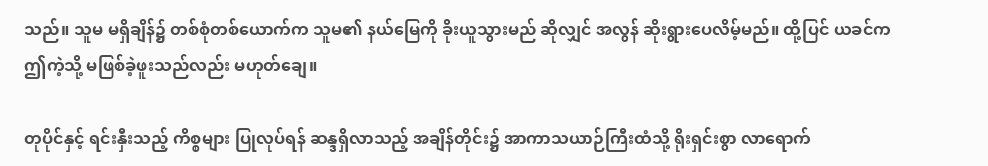သည်။ သူမ မရှိချိန်၌ တစ်စုံတစ်ယောက်က သူမ၏ နယ်မြေကို ခိုးယူသွားမည် ဆိုလျှင် အလွန် ဆိုးရွားပေလိမ့်မည်။ ထို့ပြင် ယခင်က ဤကဲ့သို့ မဖြစ်ခဲ့ဖူးသည်လည်း မဟုတ်ချေ။

တုပိုင်နှင့် ရင်းနှီးသည့် ကိစ္စများ ပြုလုပ်ရန် ဆန္ဒရှိလာသည့် အချိန်တိုင်း၌ အာကာသယာဉ်ကြီးထံသို့ ရိုးရှင်းစွာ လာရောက်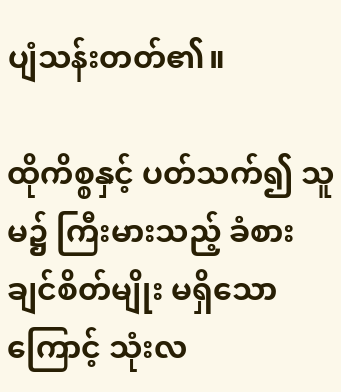ပျံသန်းတတ်၏။

ထိုကိစ္စနှင့် ပတ်သက်၍ သူမ၌ ကြီးမားသည့် ခံစားချင်စိတ်မျိုး မရှိသောကြောင့် သုံးလ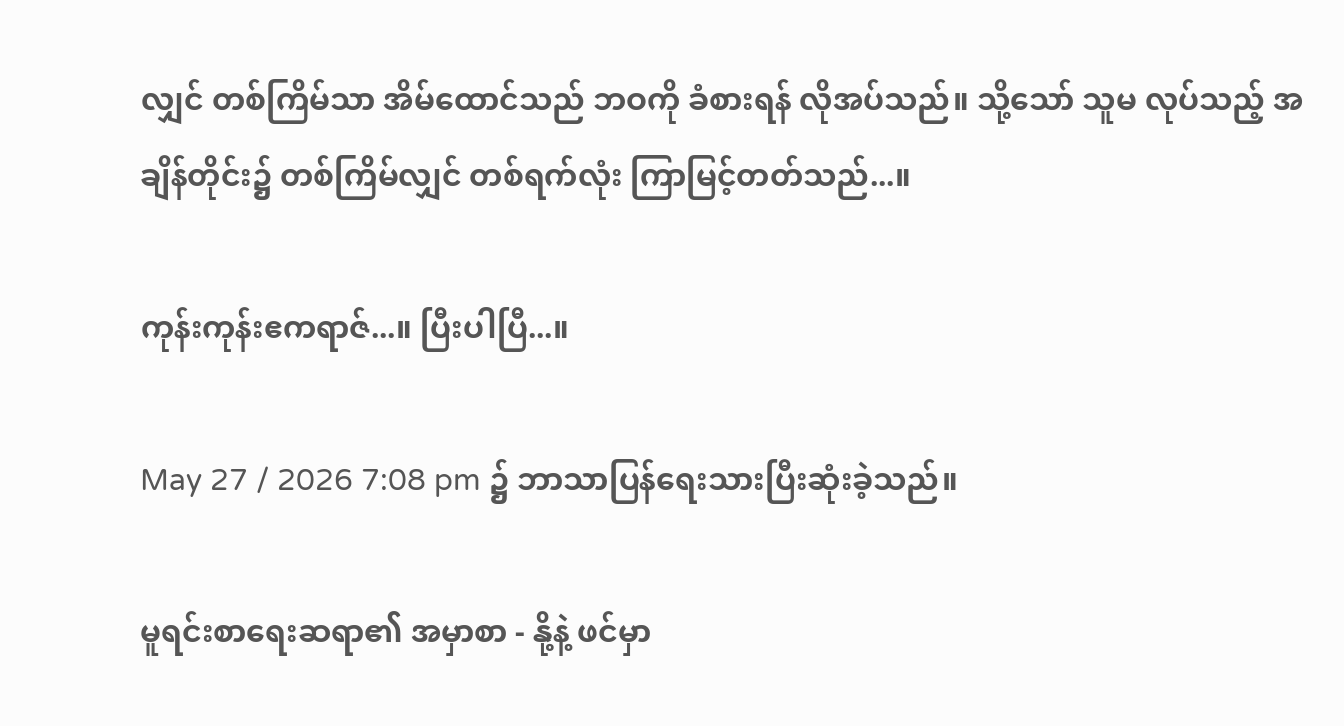လျှင် တစ်ကြိမ်သာ အိမ်ထောင်သည် ဘဝကို ခံစားရန် လိုအပ်သည်။ သို့သော် သူမ လုပ်သည့် အချိန်တိုင်း၌ တစ်ကြိမ်လျှင် တစ်ရက်လုံး ကြာမြင့်တတ်သည်...။

ကုန်းကုန်းဧကရာဇ်...။ ပြီးပါပြီ...။

May 27 / 2026 7:08 pm ၌ ဘာသာပြန်ရေးသားပြီးဆုံးခဲ့သည်။

မူရင်းစာရေးဆရာ၏ အမှာစာ - နို့နဲ့ ဖင်မှာ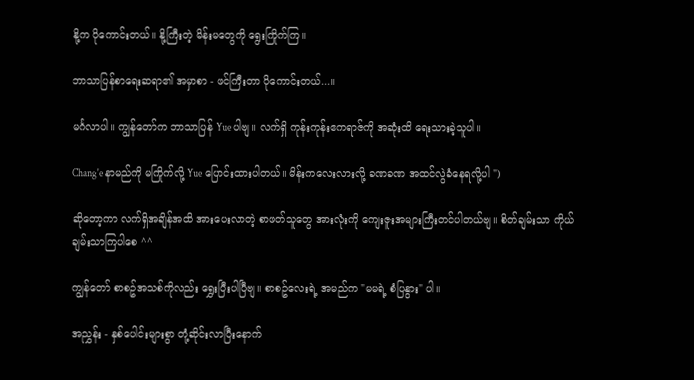နို့က ပိုကောင်းတယ်။ နို့ကြီးတဲ့ မိန်းမတွေကို ရွေးကြိုက်ကြ။

ဘာသာပြန်စာရေးဆရာ၏ အမှာစာ - ဖင်ကြီးတာ ပိုကောင်းတယ်...။

မင်္ဂလာပါ။ ကျွန်တော်က ဘာသာပြန် Yue ပါဗျ။ လက်ရှိ ကုန်းကုန်းဧကရာဇ်ကို အဆုံးထိ ရေးသားခဲ့သူပါ။

Chang'e နာမည်ကို မကြိုက်လို့ Yue ပြောင်းထားပါတယ်။ မိန်းကလေးလားလို့ ခဏခဏ အထင်လွဲခံနေရလို့ပါ ")

ဆိုတော့ကာ လက်ရှိအချိန်အထိ အားပေးလာတဲ့ စာဖတ်သူတွေ အားလုံးကို ကျေးဇူးအများကြီးတင်ပါတယ်ဗျ။ စိတ်ချမ်းသာ ကိုယ်ချမ်းသာကြပါစေ ^^

ကျွန်တော် စာစဥ်အသစ်ကိုလည်း ရွှေးပြီးပါပြီဗျ။ စာစဥ်လေးရဲ့ အမည်က "မမရဲ့ စံပြနွား" ပါ။

အညွှန်း - နှစ်ပေါင်းများစွာ တုံ့ဆိုင်းလာပြီးနောက်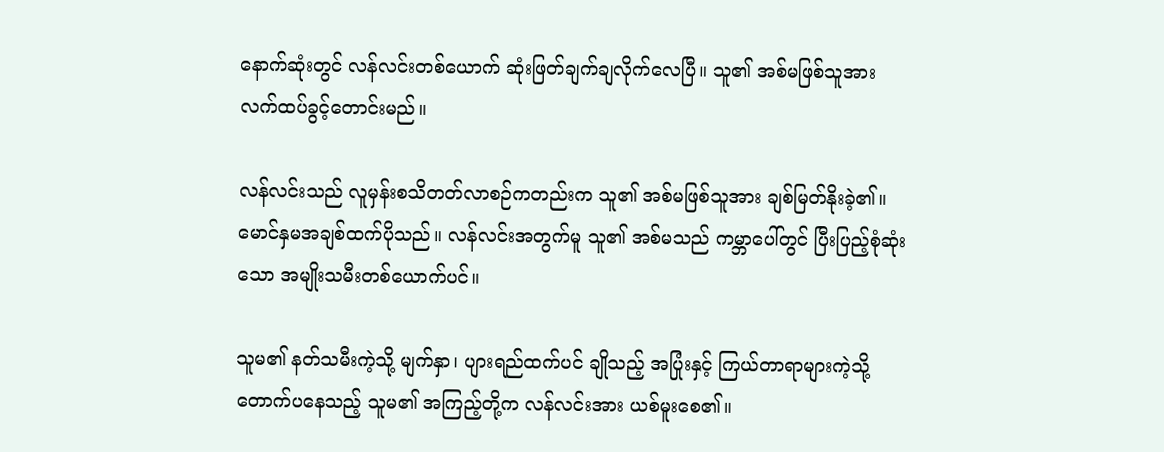နောက်ဆုံးတွင် လန်လင်းတစ်ယောက် ဆုံးဖြတ်ချက်ချလိုက်လေပြီ။ သူ၏ အစ်မဖြစ်သူအား လက်ထပ်ခွင့်တောင်းမည်။

လန်လင်းသည် လူမှန်းစသိတတ်လာစဉ်ကတည်းက သူ၏ အစ်မဖြစ်သူအား ချစ်မြတ်နိုးခဲ့၏။ မောင်နှမအချစ်ထက်ပိုသည်။ လန်လင်းအတွက်မူ သူ၏ အစ်မသည် ကမ္ဘာပေါ်တွင် ပြီးပြည့်စုံဆုံးသော အမျိုးသမီးတစ်ယောက်ပင်။

သူမ၏ နတ်သမီးကဲ့သို့ မျက်နှာ၊ ပျားရည်ထက်ပင် ချိုသည့် အပြုံးနှင့် ကြယ်တာရာများကဲ့သို့ တောက်ပနေသည့် သူမ၏ အကြည့်တို့က လန်လင်းအား ယစ်မူးစေ၏။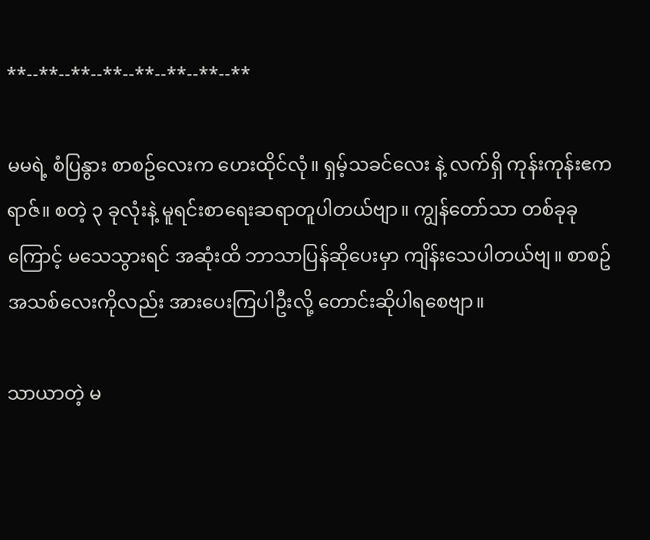**--**--**--**--**--**--**--**

မမရဲ့ စံပြနွား စာစဥ်လေးက ဟေးထိုင်လုံ။ ရှမ့်သခင်လေး နဲ့ လက်ရှိ ကုန်းကုန်းဧကရာဇ်။ စတဲ့ ၃ ခုလုံးနဲ့ မူရင်းစာရေးဆရာတူပါတယ်ဗျာ။ ကျွန်တော်သာ တစ်ခုခုကြောင့် မသေသွားရင် အဆုံးထိ ဘာသာပြန်ဆိုပေးမှာ ကျိန်းသေပါတယ်ဗျ။ စာစဥ်အသစ်လေးကိုလည်း အားပေးကြပါဦးလို့ တောင်းဆိုပါရစေဗျာ။

သာယာတဲ့ မ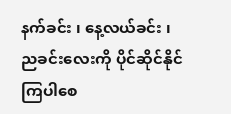နက်ခင်း ၊ နေ့လယ်ခင်း ၊ ညခင်းလေးကို ပိုင်ဆိုင်နိုင်ကြပါစေ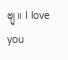ဗျ။ I love you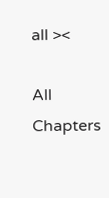all ><

All Chapters